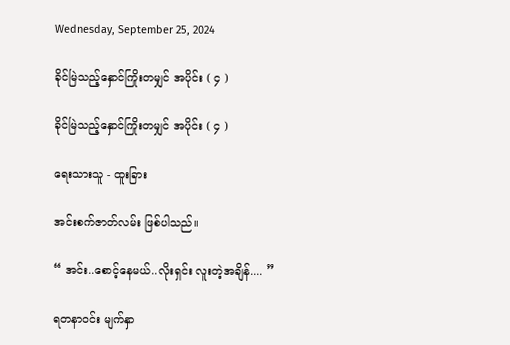Wednesday, September 25, 2024

ခိုင်မြဲသည့်နှောင်ကြိုးတမျှင် အပိုင်း ( ၄ )

ခိုင်မြဲသည့်နှောင်ကြိုးတမျှင် အပိုင်း ( ၄ )

ရေးသားသူ - ထူးခြား

အင်းစက်ဇာတ်လမ်း ဖြစ်ပါသည်။

“ အင်း..စောင့်နေမယ်..လိုးရှင်း လူးတဲ့အချိန်.... ”

ရတနာဝင်း မျက်နှာ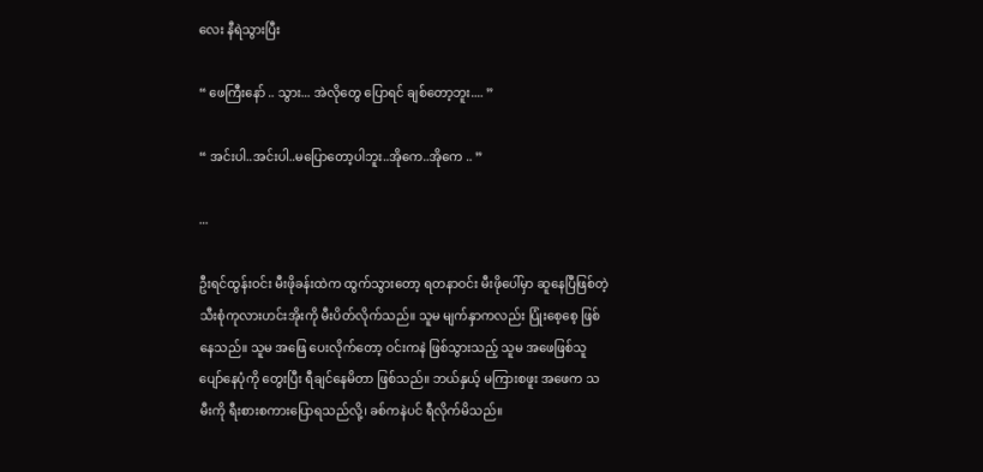လေး နီရဲသွားပြီး

“ ဖေကြီးနော် .. သွား... အဲလိုတွေ ပြောရင် ချစ်တော့ဘူး.... ”

“ အင်းပါ..အင်းပါ..မပြောတော့ပါဘူး..အိုကေ..အိုကေ .. ”

...

ဦးရင်ထွန်းဝင်း မီးဖိုခန်းထဲက ထွက်သွားတော့ ရတနာဝင်း မီးဖိုပေါ်မှာ ဆူနေပြီဖြစ်တဲ့ သီးစုံကုလားဟင်းအိုးကို မီးပိတ်လိုက်သည်။ သူမ မျက်နှာကလည်း ပြုံးစေ့စေ့ ဖြစ်နေသည်။ သူမ အဖြေ ပေးလိုက်တော့ ဝင်းကနဲ ဖြစ်သွားသည့် သူမ အဖေဖြစ်သူ ပျော်နေပုံကို တွေးပြီး ရီချင်နေမိတာ ဖြစ်သည်။ ဘယ်နှယ့် မကြားစဖူး အဖေက သမီးကို ရီးစားစကားပြောရသည်လို့၊ ခစ်ကနဲပင် ရီလိုက်မိသည်။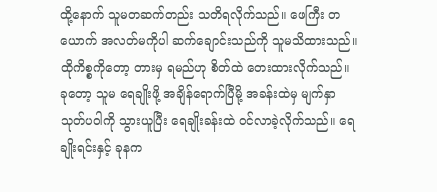ထို့နောက် သူမတဆက်တည်း သတိရလိုက်သည်။ ဖေကြီး တယောက် အလတ်မကိုပါ ဆက်ချောင်းသည်ကို သူမသိထားသည်။ ထိုကိစ္စကိုတော့ တားမှ ရမည်ဟု စိတ်ထဲ တေးထားလိုက်သည်။ ခုတော့ သူမ ရေချိုးဖို့ အချိန်ရောက်ပြီမို့ အခန်းထဲမှ မျက်နှာသုတ်ပဝါကို သွားယူပြီး ရေချိုးခန်းထဲ ဝင်လာခဲ့လိုက်သည်။ ရေချိုးရင်းနှင့် ခုနက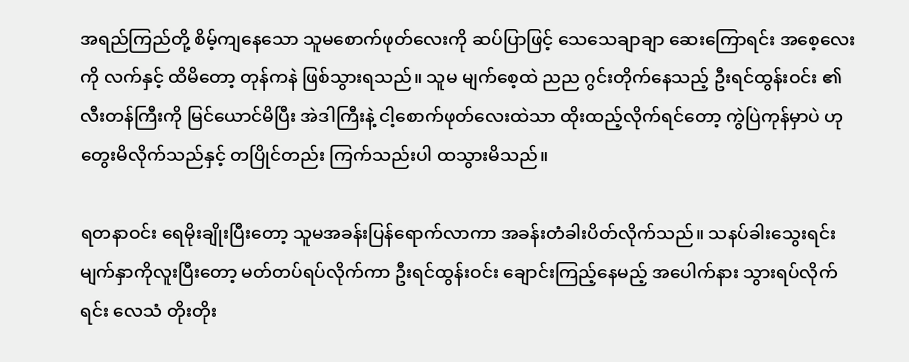အရည်ကြည်တို့ စိမ့်ကျနေသော သူမစောက်ဖုတ်လေးကို ဆပ်ပြာဖြင့် သေသေချာချာ ဆေးကြောရင်း အစေ့လေးကို လက်နှင့် ထိမိတော့ တုန်ကနဲ ဖြစ်သွားရသည်။ သူမ မျက်စေ့ထဲ ညည ဂွင်းတိုက်နေသည့် ဦးရင်ထွန်းဝင်း ၏ လီးတန်ကြီးကို မြင်ယောင်မိပြီး အဲဒါကြီးနဲ့ ငါ့စောက်ဖုတ်လေးထဲသာ ထိုးထည့်လိုက်ရင်တော့ ကွဲပြဲကုန်မှာပဲ ဟု တွေးမိလိုက်သည်နှင့် တပြိုင်တည်း ကြက်သည်းပါ ထသွားမိသည်။

ရတနာဝင်း ရေမိုးချိုးပြီးတော့ သူမအခန်းပြန်ရောက်လာကာ အခန်းတံခါးပိတ်လိုက်သည်။ သနပ်ခါးသွေးရင်း မျက်နှာကိုလူးပြီးတော့ မတ်တပ်ရပ်လိုက်ကာ ဦးရင်ထွန်းဝင်း ချောင်းကြည့်နေမည့် အပေါက်နား သွားရပ်လိုက်ရင်း လေသံ တိုးတိုး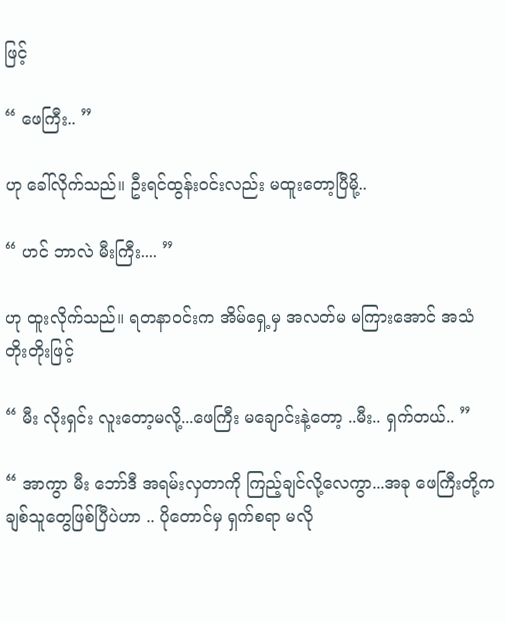ဖြင့်

“ ဖေကြီး.. ”

ဟု ခေါ်လိုက်သည်။ ဦးရင်ထွန်းဝင်းလည်း မထူးတော့ပြီမို့..

“ ဟင် ဘာလဲ မီးကြီး.... ”

ဟု ထူးလိုက်သည်။ ရတနာဝင်းက အိမ်ရှေ့မှ အလတ်မ မကြားအောင် အသံတိုးတိုးဖြင့်

“ မီး လိုးရှင်း လူးတော့မလို့...ဖေကြီး မချောင်းနဲ့တော့ ..မီး.. ရှက်တယ်.. ”

“ အာကွာ မီး ဘော်ဒီ အရမ်းလှတာကို ကြည့်ချင်လို့လေကွာ...အခု ဖေကြီးတို့က ချစ်သူတွေဖြစ်ပြီပဲဟာ .. ပိုတောင်မှ ရှက်စရာ မလို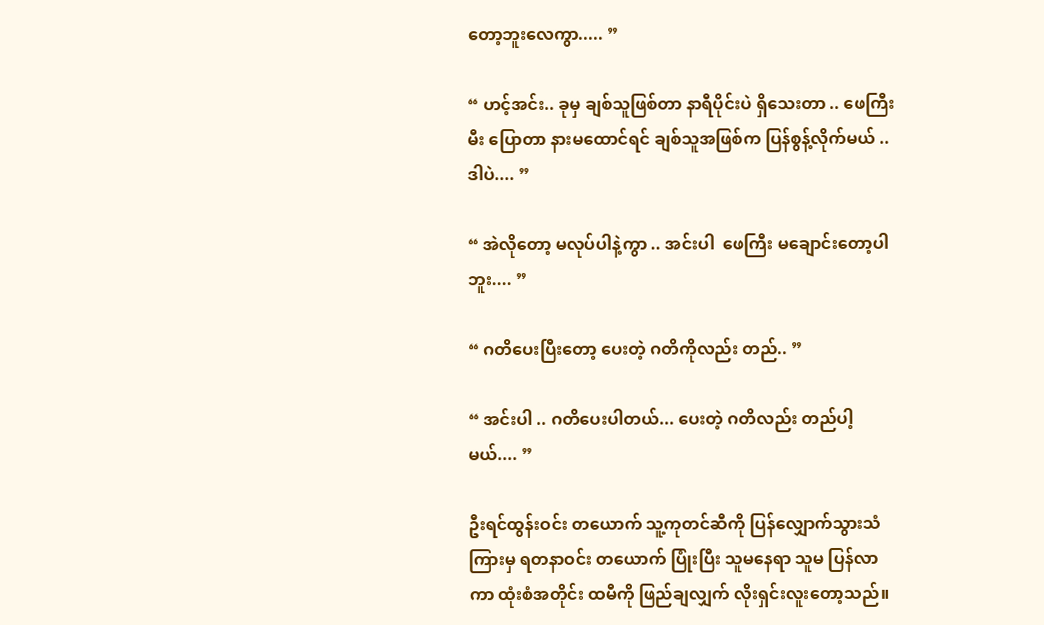တော့ဘူးလေကွာ..... ”

“ ဟင့်အင်း.. ခုမှ ချစ်သူဖြစ်တာ နာရီပိုင်းပဲ ရှိသေးတာ .. ဖေကြီး မီး ပြောတာ နားမထောင်ရင် ချစ်သူအဖြစ်က ပြန်စွန့်လိုက်မယ် .. ဒါပဲ.... ”

“ အဲလိုတော့ မလုပ်ပါနဲ့ကွာ .. အင်းပါ  ဖေကြီး မချောင်းတော့ပါဘူး.... ”

“ ဂတိပေးပြီးတော့ ပေးတဲ့ ဂတိကိုလည်း တည်.. ”

“ အင်းပါ .. ဂတိပေးပါတယ်... ပေးတဲ့ ဂတိလည်း တည်ပါ့မယ်.... ”

ဦးရင်ထွန်းဝင်း တယောက် သူ့ကုတင်ဆီကို ပြန်လျှောက်သွားသံ ကြားမှ ရတနာဝင်း တယောက် ပြုံးပြီး သူမနေရာ သူမ ပြန်လာကာ ထုံးစံအတိုင်း ထမီကို ဖြည်ချလျှက် လိုးရှင်းလူးတော့သည်။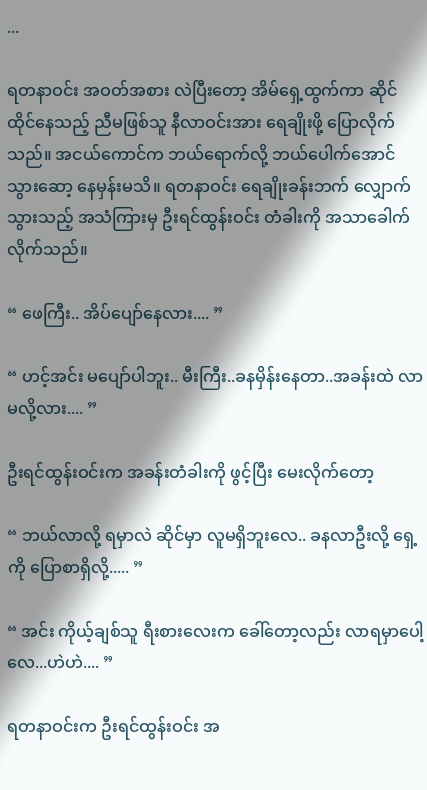...

ရတနာဝင်း အဝတ်အစား လဲပြီးတော့ အိမ်ရှေ့ထွက်ကာ ဆိုင်ထိုင်နေသည့် ညီမဖြစ်သူ နီလာဝင်းအား ရေချိုးဖို့ ပြောလိုက်သည်။ အငယ်ကောင်က ဘယ်ရောက်လို့ ဘယ်ပေါက်အောင် သွားဆော့ နေမှန်းမသိ။ ရတနာဝင်း ရေချိုးခန်းဘက် လျှောက်သွားသည့် အသံကြားမှ ဦးရင်ထွန်းဝင်း တံခါးကို အသာခေါက်လိုက်သည်။

“ ဖေကြီး.. အိပ်ပျော်နေလား.... ”

“ ဟင့်အင်း မပျော်ပါဘူး.. မီးကြီး..ခနမှိန်းနေတာ..အခန်းထဲ လာမလို့လား.... ”

ဦးရင်ထွန်းဝင်းက အခန်းတံခါးကို ဖွင့်ပြီး မေးလိုက်တော့

“ ဘယ်လာလို့ ရမှာလဲ ဆိုင်မှာ လူမရှိဘူးလေ.. ခနလာဦးလို့ ရှေ့ကို ပြောစာရှိလို့..... ”

“ အင်း ကိုယ့်ချစ်သူ ရီးစားလေးက ခေါ်တော့လည်း လာရမှာပေါ့လေ...ဟဲဟဲ.... ”

ရတနာဝင်းက ဦးရင်ထွန်းဝင်း အ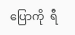ပြောကို  ရီ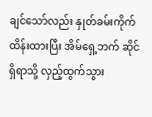ချင်သော်လည်း နှုတ်ခမ်းကိုက် ထိန်းထားပြီး အိမ်ရှေ့ဘက် ဆိုင်ရှိရာသို့ လှည့်ထွက်သွား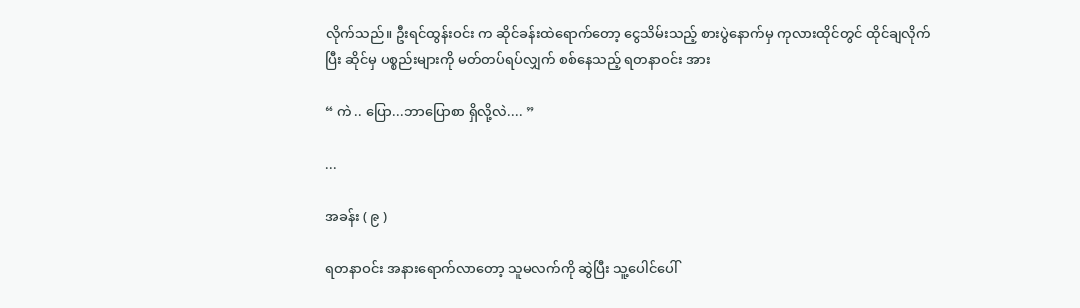လိုက်သည်။ ဦးရင်ထွန်းဝင်း က ဆိုင်ခန်းထဲရောက်တော့ ငွေသိမ်းသည့် စားပွဲနောက်မှ ကုလားထိုင်တွင် ထိုင်ချလိုက်ပြီး ဆိုင်မှ ပစ္စည်းများကို မတ်တပ်ရပ်လျှက် စစ်နေသည့် ရတနာဝင်း အား

“ ကဲ .. ပြော...ဘာပြောစာ ရှိလို့လဲ.... ”

...

အခန်း ( ၉ )

ရတနာဝင်း အနားရောက်လာတော့ သူမလက်ကို ဆွဲပြီး သူ့ပေါင်ပေါ်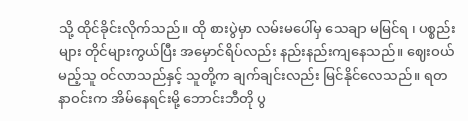သို့ ထိုင်ခိုင်းလိုက်သည်။ ထို စားပွဲမှာ လမ်းမပေါ်မှ သေချာ မမြင်ရ ၊ ပစ္စည်းများ တိုင်များကွယ်ပြီး အမှောင်ရိပ်လည်း နည်းနည်းကျနေသည်။ ဈေးဝယ်မည့်သူ ဝင်လာသည်နှင့် သူတို့က ချက်ချင်းလည်း မြင်နိုင်လေသည်။ ရတနာဝင်းက အိမ်နေရင်းမို့ ဘောင်းဘီတို ပွ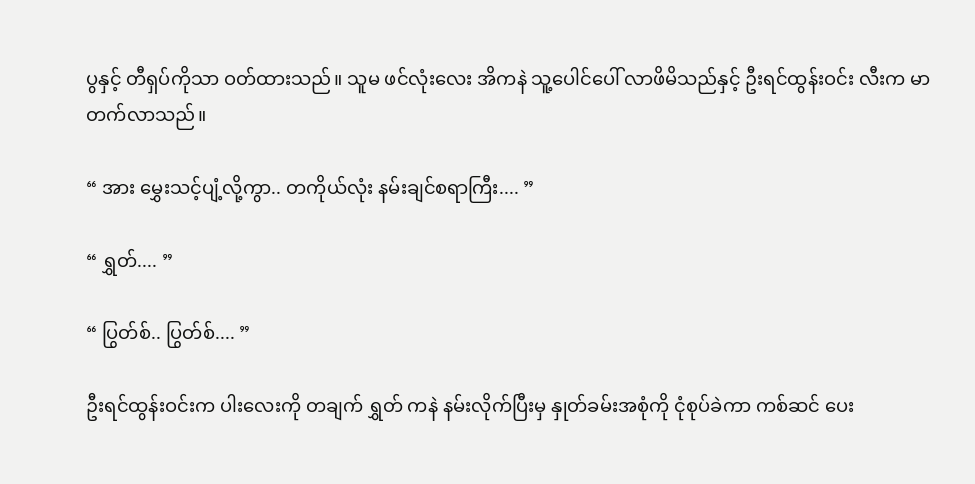ပွနှင့် တီရှပ်ကိုသာ ဝတ်ထားသည်။ သူမ ဖင်လုံးလေး အိကနဲ သူ့ပေါင်ပေါ် လာဖိမိသည်နှင့် ဦးရင်ထွန်းဝင်း လီးက မာတက်လာသည်။

“ အား မွှေးသင့်ပျံ့လို့ကွာ.. တကိုယ်လုံး နမ်းချင်စရာကြီး.... ”

“ ရွှတ်.... ”

“ ပြွတ်စ်.. ပြွတ်စ်.... ”

ဦးရင်ထွန်းဝင်းက ပါးလေးကို တချက် ရွှတ် ကနဲ နမ်းလိုက်ပြီးမှ နှုတ်ခမ်းအစုံကို ငုံစုပ်ခဲကာ ကစ်ဆင် ပေး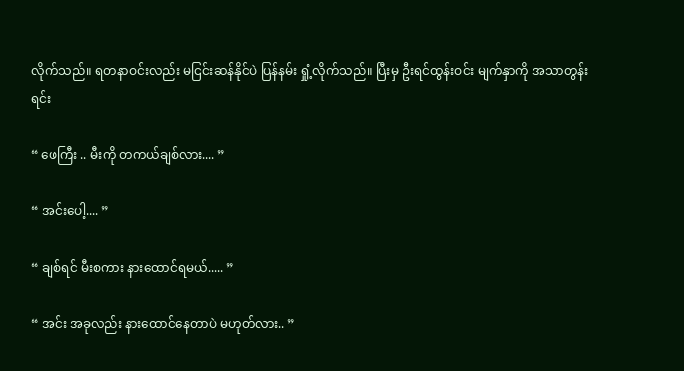လိုက်သည်။ ရတနာဝင်းလည်း မငြင်းဆန်နိုင်ပဲ ပြန်နမ်း ရှုံ့လိုက်သည်။ ပြီးမှ ဦးရင်ထွန်းဝင်း မျက်နှာကို အသာတွန်းရင်း

“ ဖေကြီး .. မီးကို တကယ်ချစ်လား.... ”

“ အင်းပေါ့.... ”

“ ချစ်ရင် မီးစကား နားထောင်ရမယ်..... ”

“ အင်း အခုလည်း နားထောင်နေတာပဲ မဟုတ်လား.. ”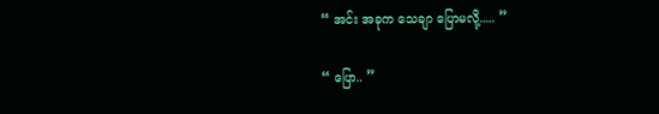“ အင်း အခုက သေချာ ပြောမလို့..... ”

“ ပြော.. ”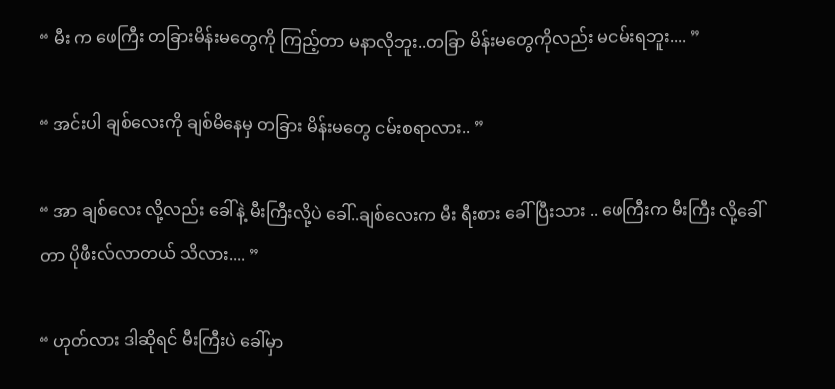“ မီး က ဖေကြီး တခြားမိန်းမတွေကို ကြည့်တာ မနာလိုဘူး..တခြာ မိန်းမတွေကိုလည်း မငမ်းရဘူး.... ”

“ အင်းပါ ချစ်လေးကို ချစ်မိနေမှ တခြား မိန်းမတွေ ငမ်းစရာလား.. ”

“ အာ ချစ်လေး လို့လည်း ခေါ်နဲ့ မီးကြီးလို့ပဲ ခေါ်..ချစ်လေးက မီး ရီးစား ခေါ်ပြီးသား .. ဖေကြီးက မီးကြီး လို့ခေါ်တာ ပိုဖီးလ်လာတယ် သိလား.... ”

“ ဟုတ်လား ဒါဆိုရင် မီးကြီးပဲ ခေါ်မှာ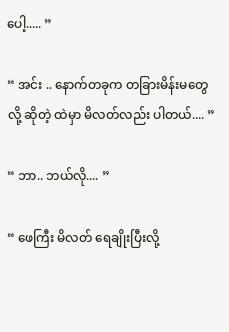ပေါ့..... ”

“ အင်း .. နောက်တခုက တခြားမိန်းမတွေလို့ ဆိုတဲ့ ထဲမှာ မိလတ်လည်း ပါတယ်.... ”

“ ဘာ.. ဘယ်လို.... ”

“ ဖေကြီး မိလတ် ရေချိုးပြီးလို့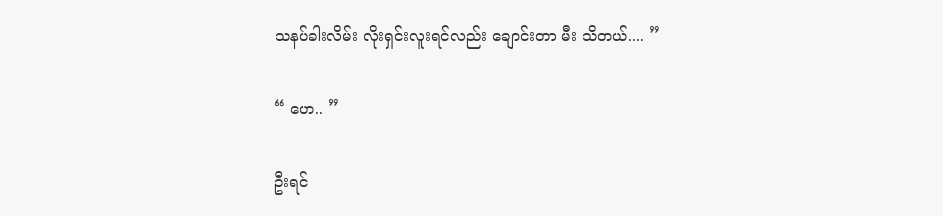သနပ်ခါးလိမ်း လိုးရှင်းလူးရင်လည်း ချောင်းတာ မီး သိတယ်.... ”

“ ဟေ.. ”

ဦးရင်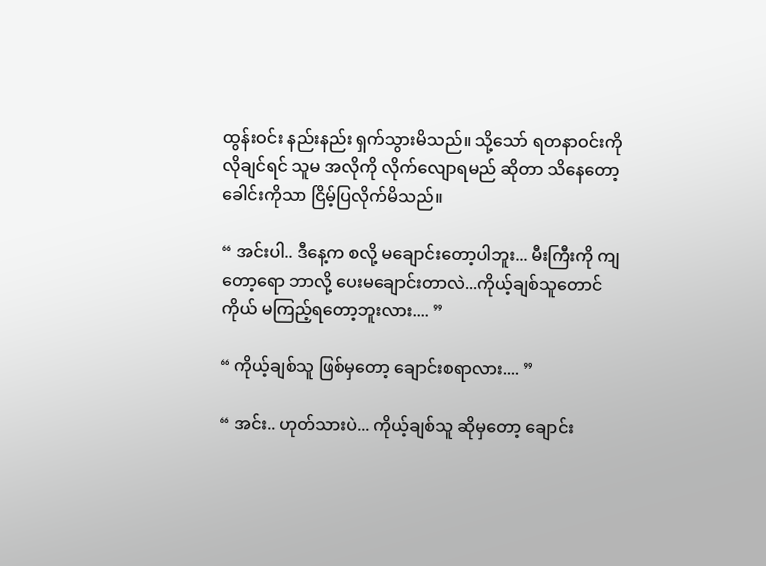ထွန်းဝင်း နည်းနည်း ရှက်သွားမိသည်။ သို့သော် ရတနာဝင်းကို လိုချင်ရင် သူမ အလိုကို လိုက်လျောရမည် ဆိုတာ သိနေတော့ ခေါင်းကိုသာ ငြိမ့်ပြလိုက်မိသည်။

“ အင်းပါ.. ဒီနေ့က စလို့ မချောင်းတော့ပါဘူး... မီးကြီးကို ကျတော့ရော ဘာလို့ ပေးမချောင်းတာလဲ...ကိုယ့်ချစ်သူတောင် ကိုယ် မကြည့်ရတော့ဘူးလား.... ”

“ ကိုယ့်ချစ်သူ ဖြစ်မှတော့ ချောင်းစရာလား.... ”

“ အင်း.. ဟုတ်သားပဲ... ကိုယ့်ချစ်သူ ဆိုမှတော့ ချောင်း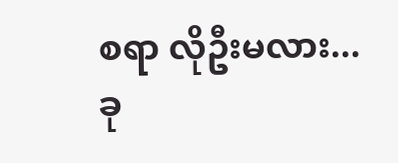စရာ လိုဦးမလား...ခု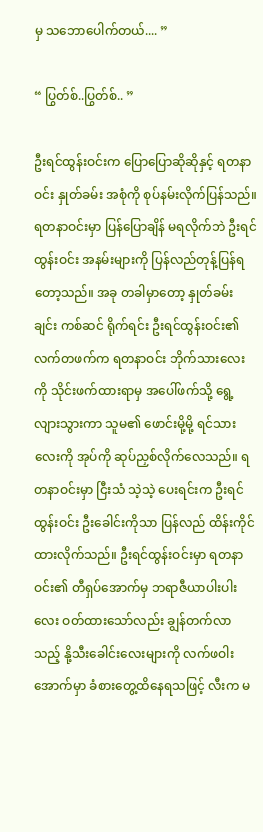မှ သဘောပေါက်တယ်.... ”

“ ပြွတ်စ်..ပြွတ်စ်.. ”

ဦးရင်ထွန်းဝင်းက ပြောပြောဆိုဆိုနှင့် ရတနာဝင်း နှုတ်ခမ်း အစုံကို စုပ်နမ်းလိုက်ပြန်သည်။ ရတနာဝင်းမှာ ပြန်ပြောချိန် မရလိုက်ဘဲ ဦးရင်ထွန်းဝင်း အနမ်းများကို ပြန်လည်တုန့်ပြန်ရတော့သည်။ အခု တခါမှာတော့ နှုတ်ခမ်းချင်း ကစ်ဆင် ရိုက်ရင်း ဦးရင်ထွန်းဝင်း၏ လက်တဖက်က ရတနာဝင်း ဘိုက်သားလေးကို သိုင်းဖက်ထားရာမှ အပေါ်ဖက်သို့ ရွေ့လျားသွားကာ သူမ၏ ဖောင်းမို့မို့ ရင်သားလေးကို အုပ်ကို ဆုပ်ညှစ်လိုက်လေသည်။ ရတနာဝင်းမှာ ငြီးသံ သဲ့သဲ့ ပေးရင်းက ဦးရင်ထွန်းဝင်း ဦးခေါင်းကိုသာ ပြန်လည် ထိန်းကိုင်ထားလိုက်သည်။ ဦးရင်ထွန်းဝင်းမှာ ရတနာဝင်း၏ တီရှပ်အောက်မှ ဘရာဇီယာပါးပါးလေး ဝတ်ထားသော်လည်း ချွန်တက်လာသည့် နို့သီးခေါင်းလေးများကို လက်ဖဝါးအောက်မှာ ခံစားတွေ့ထိနေရသဖြင့် လီးက မ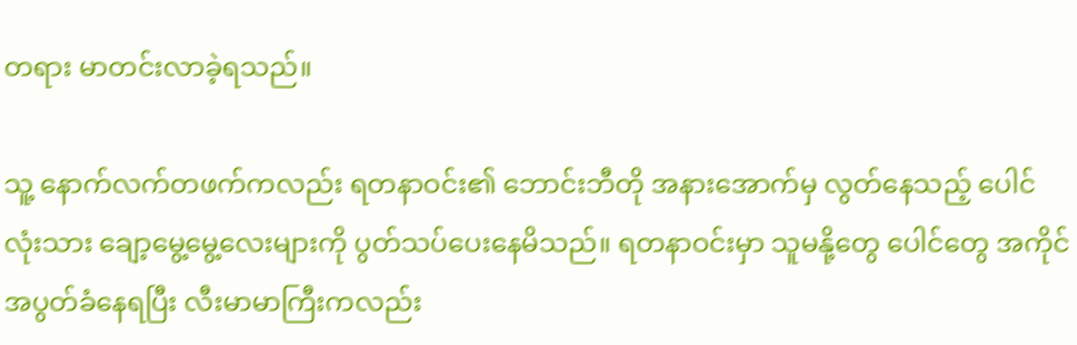တရား မာတင်းလာခဲ့ရသည်။

သူ့ နောက်လက်တဖက်ကလည်း ရတနာဝင်း၏ ဘောင်းဘီတို အနားအောက်မှ လွတ်နေသည့် ပေါင်လုံးသား ချော့မွေ့မွေ့လေးများကို ပွတ်သပ်ပေးနေမိသည်။ ရတနာဝင်းမှာ သူမနို့တွေ ပေါင်တွေ အကိုင် အပွတ်ခံနေရပြီး လီးမာမာကြီးကလည်း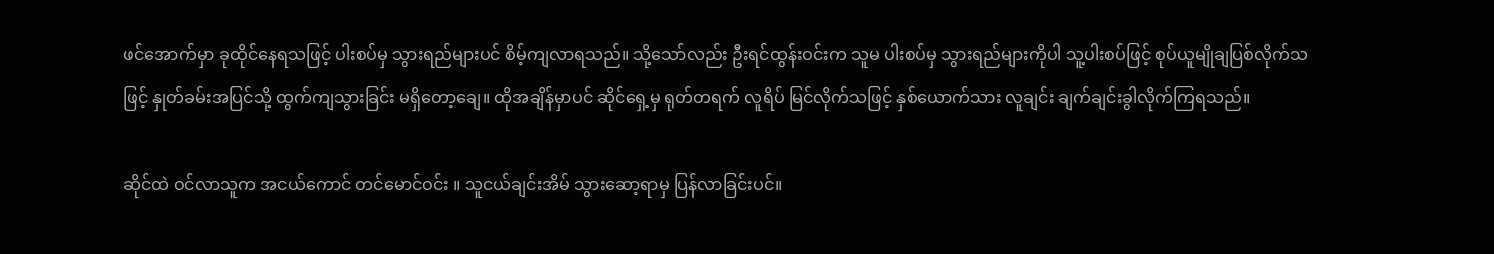ဖင်အောက်မှာ ခုထိုင်နေရသဖြင့် ပါးစပ်မှ သွားရည်များပင် စိမ့်ကျလာရသည်။ သို့သော်လည်း ဦးရင်ထွန်းဝင်းက သူမ ပါးစပ်မှ သွားရည်များကိုပါ သူ့ပါးစပ်ဖြင့် စုပ်ယူမျိုချပြစ်လိုက်သဖြင့် နှုတ်ခမ်းအပြင်သို့ ထွက်ကျသွားခြင်း မရှိတော့ချေ။ ထိုအချိန်မှာပင် ဆိုင်ရှေ့မှ ရုတ်တရက် လူရိပ် မြင်လိုက်သဖြင့် နှစ်ယောက်သား လူချင်း ချက်ချင်းခွါလိုက်ကြရသည်။

ဆိုင်ထဲ ဝင်လာသူက အငယ်ကောင် တင်မောင်ဝင်း ။ သူငယ်ချင်းအိမ် သွားဆော့ရာမှ ပြန်လာခြင်းပင်။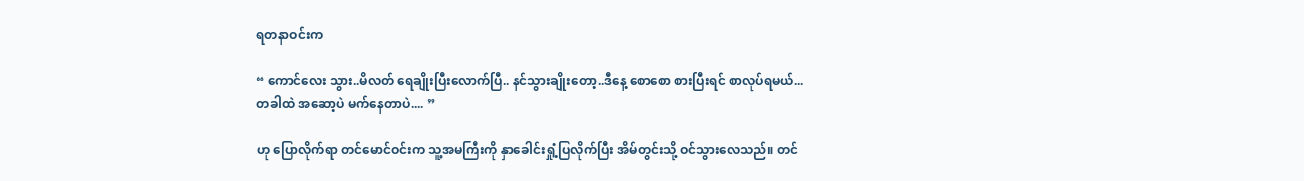ရတနာဝင်းက

“ ကောင်လေး သွား..မိလတ် ရေချိုးပြီးလောက်ပြီ.. နင်သွားချိုးတော့..ဒီနေ့ စောစော စားပြီးရင် စာလုပ်ရမယ်...တခါထဲ အဆော့ပဲ မက်နေတာပဲ.... ”

ဟု ပြောလိုက်ရာ တင်မောင်ဝင်းက သူ့အမကြီးကို နှာခေါင်းရှုံ့ပြလိုက်ပြီး အိမ်တွင်းသို့ ဝင်သွားလေသည်။ တင်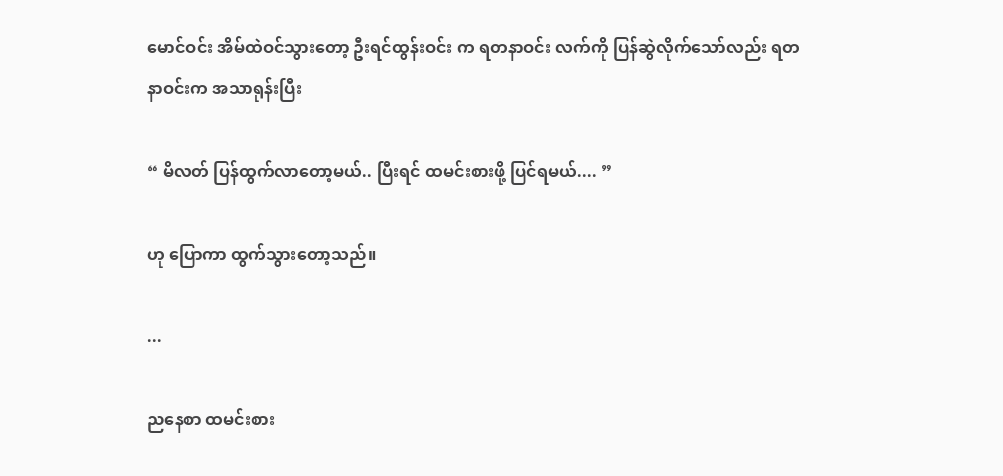မောင်ဝင်း အိမ်ထဲဝင်သွားတော့ ဦးရင်ထွန်းဝင်း က ရတနာဝင်း လက်ကို ပြန်ဆွဲလိုက်သော်လည်း ရတနာဝင်းက အသာရုန်းပြီး

“ မိလတ် ပြန်ထွက်လာတော့မယ်.. ပြီးရင် ထမင်းစားဖို့ ပြင်ရမယ်.... ”

ဟု ပြောကာ ထွက်သွားတော့သည်။

...

ညနေစာ ထမင်းစား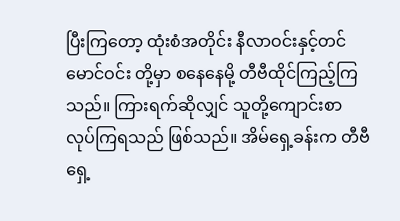ပြီးကြတော့ ထုံးစံအတိုင်း နီလာဝင်းနှင့်တင်မောင်ဝင်း တို့မှာ စနေနေမို့ တီဗီထိုင်ကြည့်ကြသည်။ ကြားရက်ဆိုလျှင် သူတို့ကျောင်းစာ လုပ်ကြရသည် ဖြစ်သည်။ အိမ်ရှေ့ခန်းက တီဗီရှေ့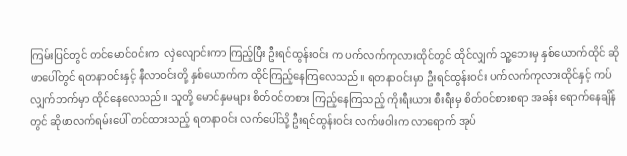ကြမ်းပြင်တွင် တင်မောင်ဝင်းက  လှဲလျောင်းကာ ကြည့်ပြီး ဦးရင်ထွန်းဝင်း က ပက်လက်ကုလားထိုင်တွင် ထိုင်လျှက် သူ့ဘေးမှ နှစ်ယောက်ထိုင် ဆိုဖာပေါ်တွင် ရတနာဝင်းနှင့် နီလာဝင်းတို့ နှစ်ယောက်က ထိုင်ကြည့်နေကြလေသည်။ ရတနာဝင်းမှာ ဦးရင်ထွန်းဝင်း ပက်လက်ကုလားထိုင်နှင့် ကပ်လျှက်ဘက်မှာ ထိုင်နေလေသည်။ သူတို့ မောင်နှမများ စိတ်ဝင်တစား ကြည့်နေကြသည့် ကိုးရီးယား စီးရီးမှ စိတ်ဝင်စားစရာ အခန်း ရောက်နေချိန်တွင် ဆိုဖာလက်ရမ်းပေါ် တင်ထားသည့် ရတနာဝင်း လက်ပေါ်သို့ ဦးရင်ထွန်းဝင်း လက်ဖဝါးက လာရောက် အုပ်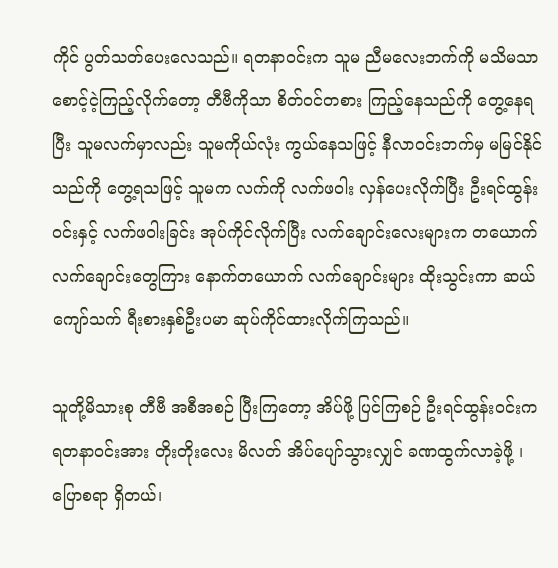ကိုင် ပွတ်သတ်ပေးလေသည်။ ရတနာဝင်းက သူမ ညီမလေးဘက်ကို မသိမသာ စောင့်ငဲ့ကြည့်လိုက်တော့ တီဗီကိုသာ စိတ်ဝင်တစား ကြည့်နေသည်ကို တွေ့နေရပြီး သူမလက်မှာလည်း သူမကိုယ်လုံး ကွယ်နေသဖြင့် နီလာဝင်းဘက်မှ မမြင်နိုင်သည်ကို တွေ့ရသဖြင့် သူမက လက်ကို လက်ဖဝါး လှန်ပေးလိုက်ပြီး ဦးရင်ထွန်းဝင်းနှင့် လက်ဖဝါးခြင်း အုပ်ကိုင်လိုက်ပြီး လက်ချောင်းလေးများက တယောက်လက်ချောင်းတွေကြား နောက်တယောက် လက်ချောင်းများ ထိုးသွင်းကာ ဆယ်ကျော်သက် ရီးစားနှစ်ဦးပမာ ဆုပ်ကိုင်ထားလိုက်ကြသည်။

သူတို့မိသားစု တီဗီ အစီအစဉ် ပြီးကြတော့ အိပ်ဖို့ ပြင်ကြစဉ် ဦးရင်ထွန်းဝင်းက ရတနာဝင်းအား တိုးတိုးလေး မိလတ် အိပ်ပျော်သွားလျှင် ခဏထွက်လာခဲ့ဖို့ ၊ ပြောစရာ ရှိတယ်၊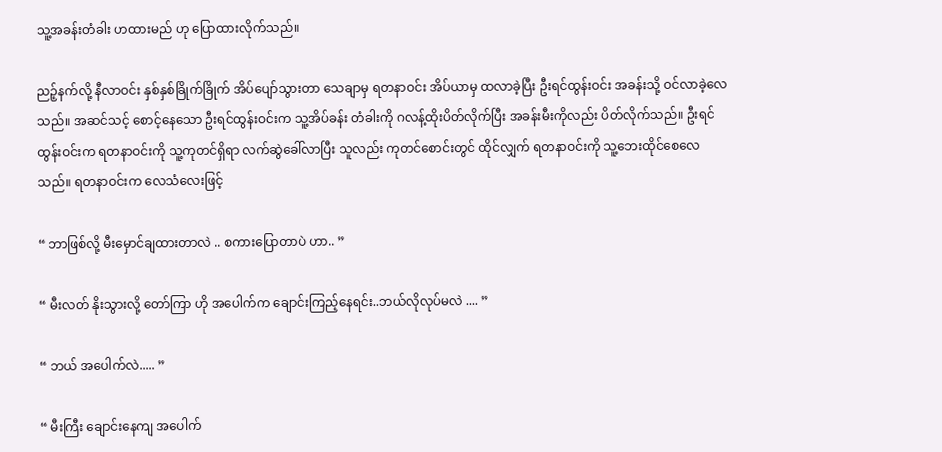သူ့အခန်းတံခါး ဟထားမည် ဟု ပြောထားလိုက်သည်။

ညဉ့်နက်လို့ နီလာဝင်း နှစ်နှစ်ခြိုက်ခြိုက် အိပ်ပျော်သွားတာ သေချာမှ ရတနာဝင်း အိပ်ယာမှ ထလာခဲ့ပြီး ဦးရင်ထွန်းဝင်း အခန်းသို့ ဝင်လာခဲ့လေသည်။ အဆင်သင့် စောင့်နေသော ဦးရင်ထွန်းဝင်းက သူ့အိပ်ခန်း တံခါးကို ဂလန့်ထိုးပိတ်လိုက်ပြီး အခန်းမီးကိုလည်း ပိတ်လိုက်သည်။ ဦးရင်ထွန်းဝင်းက ရတနာဝင်းကို သူ့ကုတင်ရှိရာ လက်ဆွဲခေါ်လာပြီး သူလည်း ကုတင်စောင်းတွင် ထိုင်လျှက် ရတနာဝင်းကို သူ့ဘေးထိုင်စေလေသည်။ ရတနာဝင်းက လေသံလေးဖြင့်

“ ဘာဖြစ်လို့ မီးမှောင်ချထားတာလဲ .. စကားပြောတာပဲ ဟာ.. ”

“ မီးလတ် နိုးသွားလို့ တော်ကြာ ဟို အပေါက်က ချောင်းကြည့်နေရင်း..ဘယ်လိုလုပ်မလဲ .... ”

“ ဘယ် အပေါက်လဲ..... ”

“ မီးကြီး ချောင်းနေကျ အပေါက်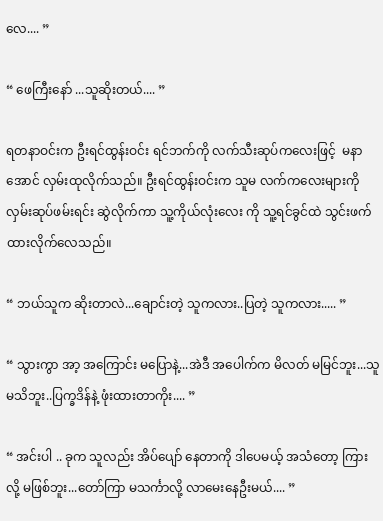လေ.... ”

“ ဖေကြီးနော် ...သူဆိုးတယ်.... ”

ရတနာဝင်းက ဦးရင်ထွန်းဝင်း ရင်ဘက်ကို လက်သီးဆုပ်ကလေးဖြင့်  မနာအောင် လှမ်းထုလိုက်သည်။ ဦးရင်ထွန်းဝင်းက သူမ လက်ကလေးများကို လှမ်းဆုပ်ဖမ်းရင်း ဆွဲလိုက်ကာ သူ့ကိုယ်လုံးလေး ကို သူ့ရင်ခွင်ထဲ သွင်းဖက်ထားလိုက်လေသည်။

“ ဘယ်သူက ဆိုးတာလဲ...ချောင်းတဲ့ သူကလား..ပြတဲ့ သူကလား..... ”

“ သွားကွာ အာ့ အကြောင်း မပြောနဲ့...အဲဒီ အပေါက်က မိလတ် မမြင်ဘူး...သူမသိဘူး..ပြက္ခဒိန်နဲ့ ဖုံးထားတာကိုး.... ”

“ အင်းပါ .. ခုက သူလည်း အိပ်ပျော် နေတာကို ဒါပေမယ့် အသံတော့ ကြားလို့ မဖြစ်ဘူး...တော်ကြာ မသင်္ကာလို့ လာမေးနေဦးမယ်.... ”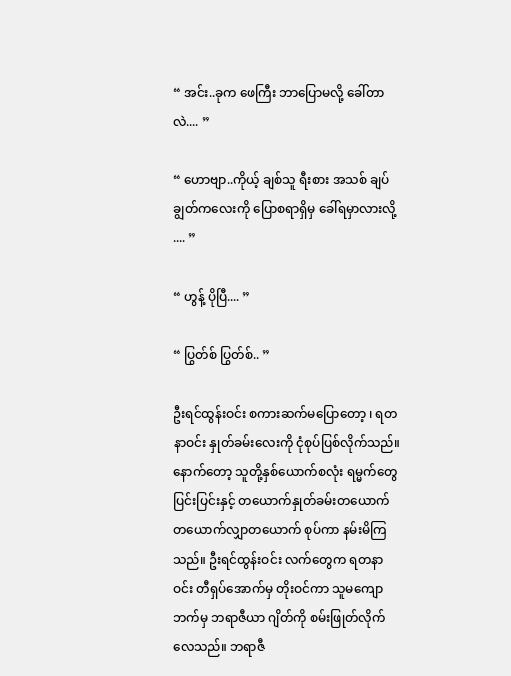“ အင်း..ခုက ဖေကြီး ဘာပြောမလို့ ခေါ်တာလဲ.... ”

“ ဟောဗျာ..ကိုယ့် ချစ်သူ ရီးစား အသစ် ချပ်ချွတ်ကလေးကို ပြောစရာရှိမှ ခေါ်ရမှာလားလို့ .... ”

“ ဟွန့် ပိုပြီ.... ”

“ ပြွတ်စ် ပြွတ်စ်.. ”

ဦးရင်ထွန်းဝင်း စကားဆက်မပြောတော့ ၊ ရတနာဝင်း နှုတ်ခမ်းလေးကို ငုံစုပ်ပြစ်လိုက်သည်။ နောက်တော့ သူတို့နှစ်ယောက်စလုံး ရမ္မက်တွေ ပြင်းပြင်းနှင့် တယောက်နှုတ်ခမ်းတယောက် တယောက်လျှာတယောက် စုပ်ကာ နမ်းမိကြသည်။ ဦးရင်ထွန်းဝင်း လက်တွေက ရတနာဝင်း တီရှပ်အောက်မှ တိုးဝင်ကာ သူမကျောဘက်မှ ဘရာဇီယာ ဂျိတ်ကို စမ်းဖြုတ်လိုက်လေသည်။ ဘရာဇီ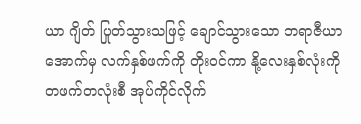ယာ ဂျိတ် ပြုတ်သွားသဖြင့် ချောင်သွားသော ဘရာဇီယာ အောက်မှ လက်နှစ်ဖက်ကို တိုးဝင်ကာ နို့လေးနှစ်လုံးကို တဖက်တလုံးစီ အုပ်ကိုင်လိုက်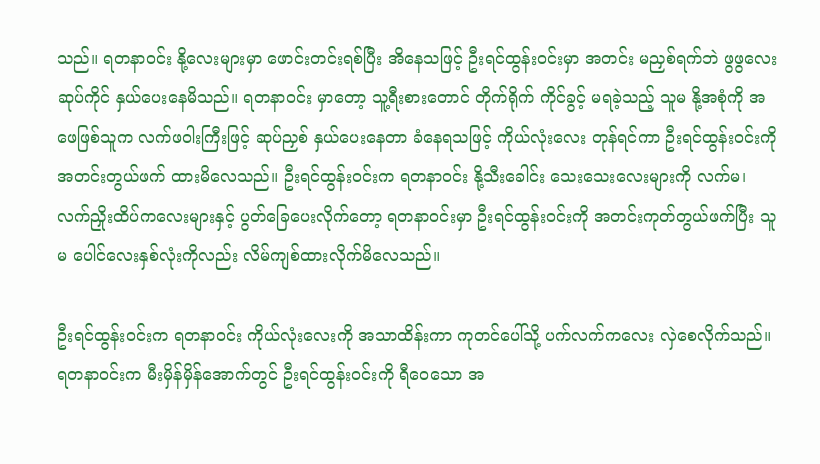သည်။ ရတနာဝင်း နို့လေးများမှာ ဖောင်းတင်းရစ်ပြီး အိနေသဖြင့် ဦးရင်ထွန်းဝင်းမှာ အတင်း မညှစ်ရက်ဘဲ ဖွဖွလေး ဆုပ်ကိုင် နှယ်ပေးနေမိသည်။ ရတနာဝင်း မှာတော့ သူ့ရီးစားတောင် တိုက်ရိုက် ကိုင်ခွင့် မရခဲ့သည့် သူမ နို့အစုံကို အဖေဖြစ်သူက လက်ဖဝါးကြီးဖြင့် ဆုပ်ညှစ် နှယ်ပေးနေတာ ခံနေရသဖြင့် ကိုယ်လုံးလေး တုန်ရင်ကာ ဦးရင်ထွန်းဝင်းကို အတင်းတွယ်ဖက် ထားမိလေသည်။ ဦးရင်ထွန်းဝင်းက ရတနာဝင်း နို့သီးခေါင်း သေးသေးလေးများကို လက်မ၊လက်ညှိုးထိပ်ကလေးများနှင့် ပွတ်ခြေပေးလိုက်တော့ ရတနာဝင်းမှာ ဦးရင်ထွန်းဝင်းကို အတင်းကုတ်တွယ်ဖက်ပြီး သူမ ပေါင်လေးနှစ်လုံးကိုလည်း လိမ်ကျစ်ထားလိုက်မိလေသည်။

ဦးရင်ထွန်းဝင်းက ရတနာဝင်း ကိုယ်လုံးလေးကို အသာထိန်းကာ ကုတင်ပေါ်သို့ ပက်လက်ကလေး လှဲစေလိုက်သည်။ ရတနာဝင်းက မီးမှိန်မှိန်အောက်တွင် ဦးရင်ထွန်းဝင်းကို ရီဝေသော အ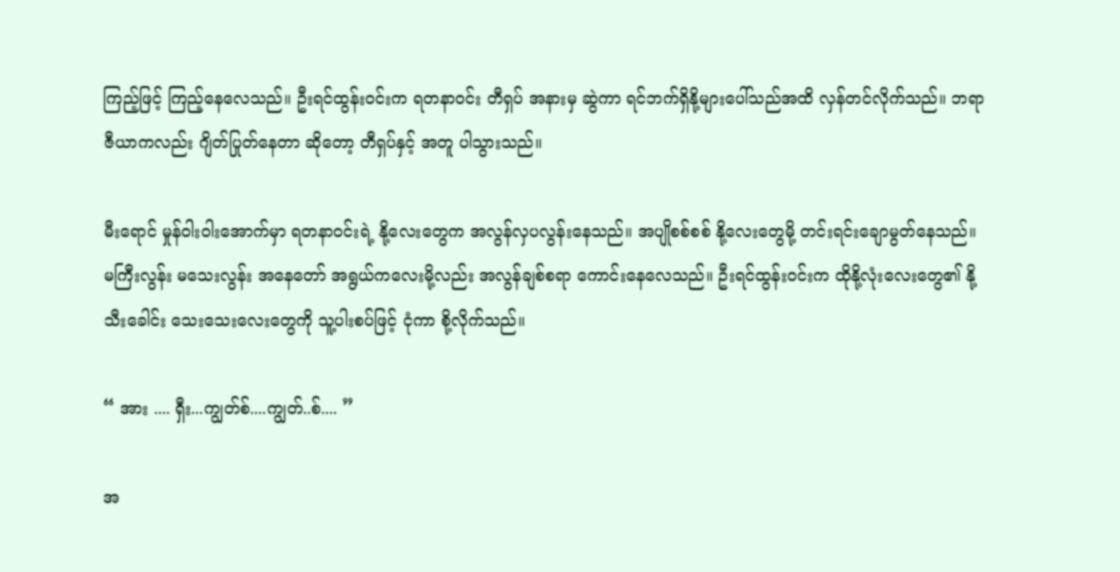ကြည့်ဖြင့် ကြည့်နေလေသည်။ ဦးရင်ထွန်းဝင်းက ရတနာဝင်း တီရှပ် အနားမှ ဆွဲကာ ရင်ဘက်ရှိနို့များပေါ်သည်အထိ လှန်တင်လိုက်သည်။ ဘရာဇီယာကလည်း ဂျိတ်ပြုတ်နေတာ ဆိုတော့ တီရှပ်နှင့် အတူ ပါသွားသည်။

မီးရောင် မှုန်ဝါးဝါးအောက်မှာ ရတနာဝင်းရဲ့ နို့လေးတွေက အလွန်လှပလွန်းနေသည်။ အပျိုစစ်စစ် နို့လေးတွေမို့ တင်းရင်းချောမွတ်နေသည်။ မကြီးလွန်း မသေးလွန်း အနေတော် အရွယ်ကလေးမို့လည်း အလွန်ချစ်စရာ ကောင်းနေလေသည်။ ဦးရင်ထွန်းဝင်းက ထိုနို့လုံးလေးတွေ၏ နို့သီးခေါင်း သေးသေးလေးတွေကို သူ့ပါးစပ်ဖြင့် ငုံကာ စို့လိုက်သည်။

“ အား .... ရှီး...ကျွတ်စ်....ကျွတ်..စ်.... ”

အ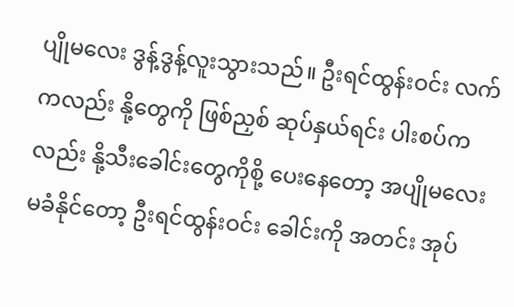ပျိုမလေး ဒွန့်ဒွန့်လူးသွားသည်။ ဦးရင်ထွန်းဝင်း လက်ကလည်း နို့တွေကို ဖြစ်ညှစ် ဆုပ်နှယ်ရင်း ပါးစပ်ကလည်း နို့သီးခေါင်းတွေကိုစို့ ပေးနေတော့ အပျိုမလေး မခံနိုင်တော့ ဦးရင်ထွန်းဝင်း ခေါင်းကို အတင်း အုပ်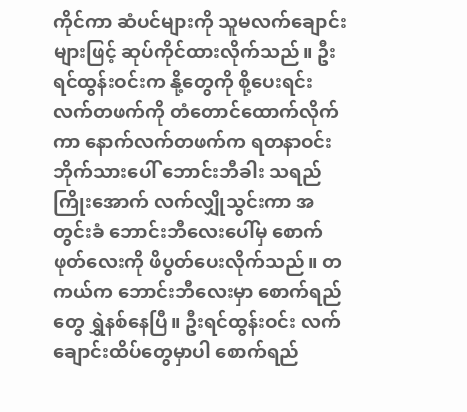ကိုင်ကာ ဆံပင်များကို သူမလက်ချောင်းများဖြင့် ဆုပ်ကိုင်ထားလိုက်သည်။ ဦးရင်ထွန်းဝင်းက နို့တွေကို စို့ပေးရင်း လက်တဖက်ကို တံတောင်ထောက်လိုက်ကာ နောက်လက်တဖက်က ရတနာဝင်း ဘိုက်သားပေါ် ဘောင်းဘီခါး သရည်ကြိုးအောက် လက်လျှိုသွင်းကာ အတွင်းခံ ဘောင်းဘီလေးပေါ်မှ စောက်ဖုတ်လေးကို ဖိပွတ်ပေးလိုက်သည်။ တကယ်က ဘောင်းဘီလေးမှာ စောက်ရည်တွေ ရွှဲနစ်နေပြီ။ ဦးရင်ထွန်းဝင်း လက်ချောင်းထိပ်တွေမှာပါ စောက်ရည်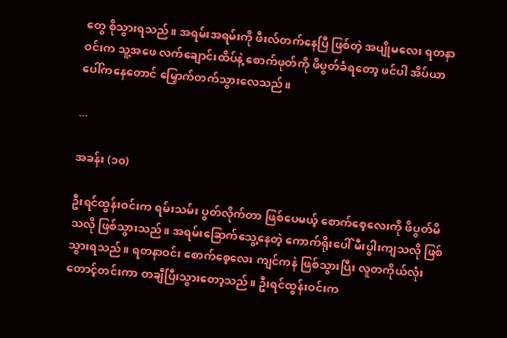တွေ စိုသွားရသည်။ အရမ်းအရမ်းကို ဖီးလ်တက်နေပြီ ဖြစ်တဲ့ အပျိုမလေး ရတနာဝင်းက သူ့အဖေ လက်ချောင်းထိပ်နဲ့ စောက်ဖုတ်ကို ဖိပွတ်ခံရတော့ ဖင်ပါ အိပ်ယာပေါ်ကနေတောင် မြှောက်တက်သွားလေသည်။

...

အခန်း (၁၀)

ဦးရင်ထွန်းဝင်းက ရမ်းသမ်း ပွတ်လိုက်တာ ဖြစ်ပေမယ့် စောက်စေ့လေးကို ဖိပွတ်မိသလို ဖြစ်သွားသည်။ အရမ်းခြောက်သွေ့နေတဲ့ ကောက်ရိုးပေါ် မီးပွါးကျသလို ဖြစ်သွားရသည်။ ရတနာဝင်း စောက်စေ့လေး ကျင်ကနဲ ဖြစ်သွားပြီး လူတကိုယ်လုံး တောင့်တင်းကာ တချီပြီးသွားတော့သည်။ ဦးရင်ထွန်းဝင်းက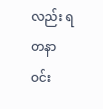လည်း ရတနာဝင်း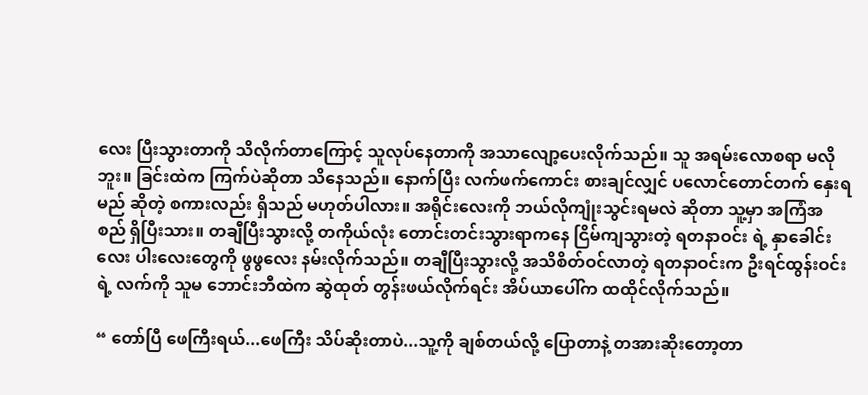လေး ပြီးသွားတာကို သိလိုက်တာကြောင့် သူလုပ်နေတာကို အသာလျော့ပေးလိုက်သည်။ သူ အရမ်းလောစရာ မလိုဘူး။ ခြင်းထဲက ကြက်ပဲဆိုတာ သိနေသည်။ နောက်ပြီး လက်ဖက်ကောင်း စားချင်လျှင် ပလောင်တောင်တက် နှေးရမည် ဆိုတဲ့ စကားလည်း ရှိသည် မဟုတ်ပါလား။ အရိုင်းလေးကို ဘယ်လိုကျုံးသွင်းရမလဲ ဆိုတာ သူ့မှာ အကြံအစည် ရှိပြီးသား။ တချီပြီးသွားလို့ တကိုယ်လုံး တောင်းတင်းသွားရာကနေ ငြိမ်ကျသွားတဲ့ ရတနာဝင်း ရဲ့ နှာခေါင်းလေး ပါးလေးတွေကို ဖွဖွလေး နမ်းလိုက်သည်။ တချီပြီးသွားလို့ အသိစိတ်ဝင်လာတဲ့ ရတနာဝင်းက ဦးရင်ထွန်းဝင်းရဲ့ လက်ကို သူမ ဘောင်းဘီထဲက ဆွဲထုတ် တွန်းဖယ်လိုက်ရင်း အိပ်ယာပေါ်က ထထိုင်လိုက်သည်။

“ တော်ပြီ ဖေကြီးရယ်...ဖေကြီး သိပ်ဆိုးတာပဲ...သူ့ကို ချစ်တယ်လို့ ပြောတာနဲ့ တအားဆိုးတော့တာ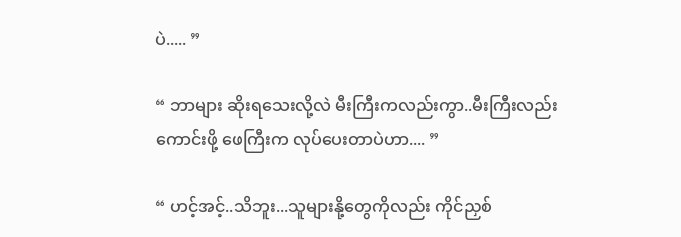ပဲ..... ”

“ ဘာများ ဆိုးရသေးလို့လဲ မီးကြီးကလည်းကွာ..မီးကြီးလည်း ကောင်းဖို့ ဖေကြီးက လုပ်ပေးတာပဲဟာ.... ”

“ ဟင့်အင့်..သိဘူး...သူများနို့တွေကိုလည်း ကိုင်ညှစ်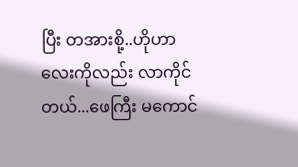ပြီး တအားစို့..ဟိုဟာလေးကိုလည်း လာကိုင်တယ်...ဖေကြီး မကောင်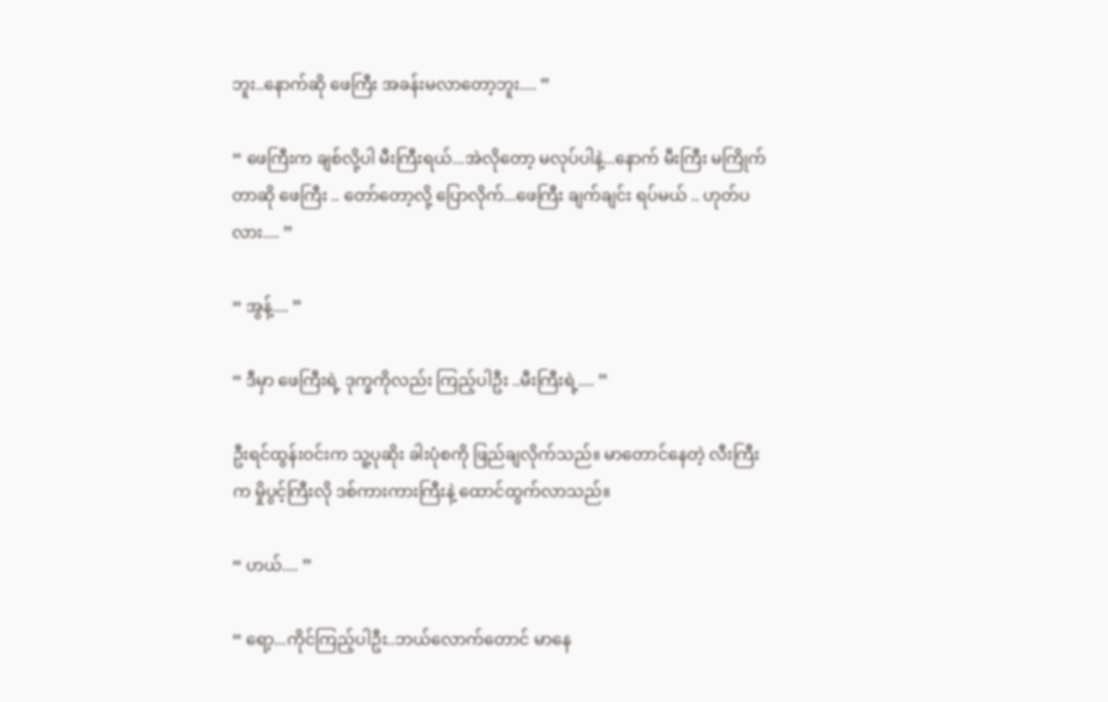ဘူး..နောက်ဆို ဖေကြီး အခန်းမလာတော့ဘူး.... ”

“ ဖေကြီးက ချစ်လို့ပါ မီးကြီးရယ်...အဲလိုတော့ မလုပ်ပါနဲ့...နောက် မီးကြီး မကြိုက်တာဆို ဖေကြီး .. တော်တော့လို့ ပြောလိုက်...ဖေကြီး ချက်ချင်း ရပ်မယ် .. ဟုတ်ပလား.... ”

“ အွန့်.... ”

“ ဒီမှာ ဖေကြီးရဲ့ ဒုက္ခကိုလည်း ကြည့်ပါဦး ..မီးကြီးရဲ့.... ”

ဦးရင်ထွန်းဝင်းက သူ့ပုဆိုး ခါးပုံစကို ဖြည်ချလိုက်သည်။ မာတောင်နေတဲ့ လီးကြီးက မှိုပွင့်ကြီးလို ဒစ်ကားကားကြီးနဲ့ ထောင်ထွက်လာသည်။

“ ဟယ်.... ”

“ ရော့...ကိုင်ကြည့်ပါဦး..ဘယ်လောက်တောင် မာနေ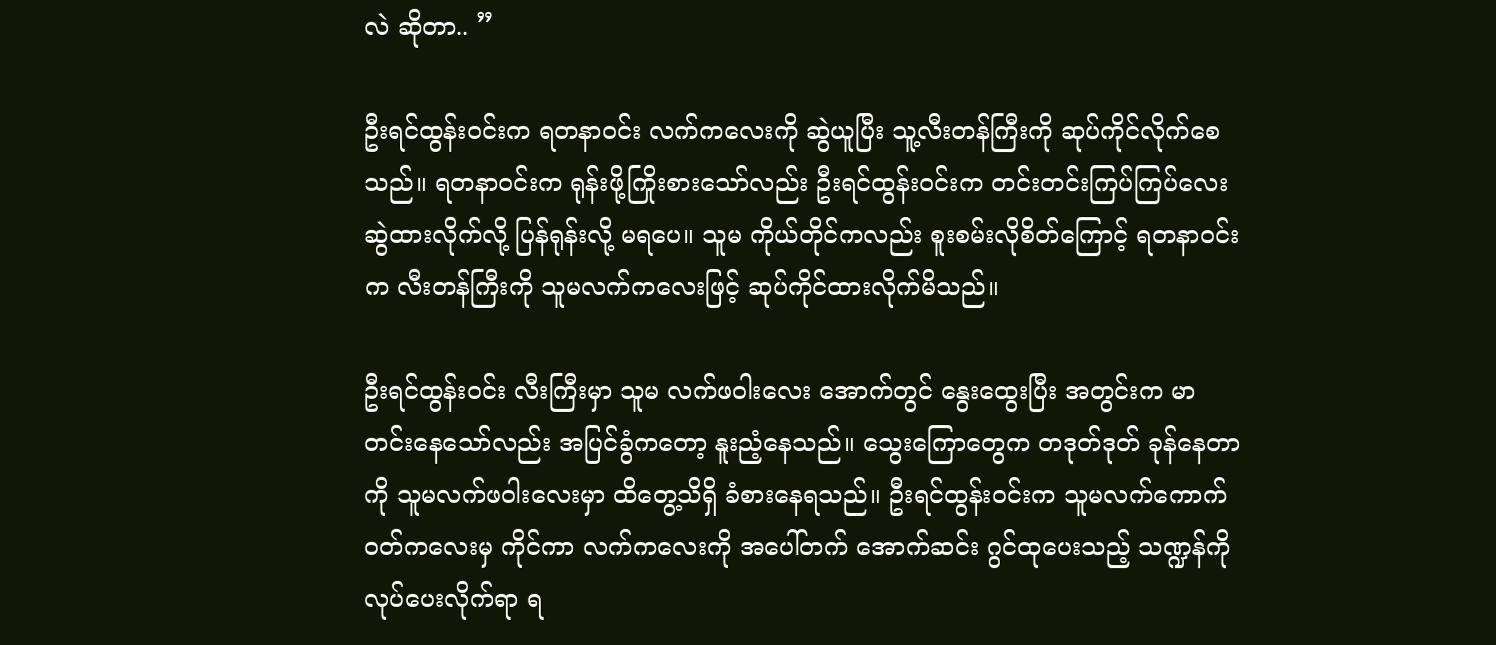လဲ ဆိုတာ.. ”

ဦးရင်ထွန်းဝင်းက ရတနာဝင်း လက်ကလေးကို ဆွဲယူပြီး သူ့လီးတန်ကြီးကို ဆုပ်ကိုင်လိုက်စေသည်။ ရတနာဝင်းက ရုန်းဖို့ကြိုးစားသော်လည်း ဦးရင်ထွန်းဝင်းက တင်းတင်းကြပ်ကြပ်လေး ဆွဲထားလိုက်လို့ ပြန်ရုန်းလို့ မရပေ။ သူမ ကိုယ်တိုင်ကလည်း စူးစမ်းလိုစိတ်ကြောင့် ရတနာဝင်းက လီးတန်ကြီးကို သူမလက်ကလေးဖြင့် ဆုပ်ကိုင်ထားလိုက်မိသည်။

ဦးရင်ထွန်းဝင်း လီးကြီးမှာ သူမ လက်ဖဝါးလေး အောက်တွင် နွေးထွေးပြီး အတွင်းက မာတင်းနေသော်လည်း အပြင်ခွံကတော့ နူးညံ့နေသည်။ သွေးကြောတွေက တဒုတ်ဒုတ် ခုန်နေတာကို သူမလက်ဖဝါးလေးမှာ ထိတွေ့သိရှိ ခံစားနေရသည်။ ဦးရင်ထွန်းဝင်းက သူမလက်ကောက်ဝတ်ကလေးမှ ကိုင်ကာ လက်ကလေးကို အပေါ်တက် အောက်ဆင်း ဂွင်ထုပေးသည့် သဏ္ဍန်ကို လုပ်ပေးလိုက်ရာ ရ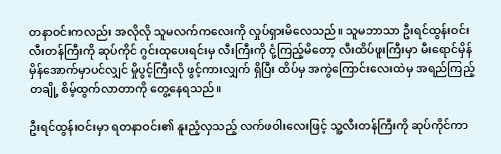တနာဝင်းကလည်း အလိုလို သူမလက်ကလေးကို လှုပ်ရှားမိလေသည်။ သူမဘာသာ ဦးရင်ထွန်းဝင်း လီးတန်ကြီးကို ဆုပ်ကိုင် ဂွင်းထုပေးရင်းမှ လီးကြီးကို ငုံ့ကြည့်မိတော့ လီးထိပ်ဖူးကြီးမှာ မီးရောင်မှိန်မှိန်အောက်မှာပင်လျှင် မှိုပွင့်ကြီးလို ဖွင့်ကားလျှက် ရှိပြီး ထိပ်မှ အကွဲကြောင်းလေးထဲမှ အရည်ကြည့် တချို့ စိမ့်ထွက်လာတာကို တွေ့နေရသည်။

ဦးရင်ထွန်းဝင်းမှာ ရတနာဝင်း၏ နူးညံ့လှသည့် လက်ဖဝါးလေးဖြင့် သူ့လီးတန်ကြီးကို ဆုပ်ကိုင်ကာ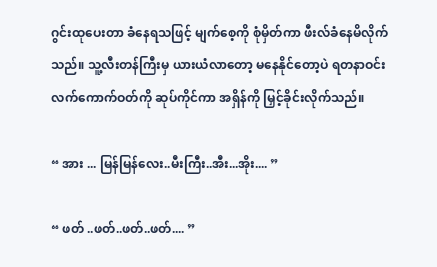ဂွင်းထုပေးတာ ခံနေရသဖြင့် မျက်စေ့ကို စုံမှိတ်ကာ ဖီးလ်ခံနေမိလိုက်သည်။ သူ့လီးတန်ကြီးမှ ယားယံလာတော့ မနေနိုင်တော့ပဲ ရတနာဝင်း လက်ကောက်ဝတ်ကို ဆုပ်ကိုင်ကာ အရှိန်ကို မြှင့်ခိုင်းလိုက်သည်။

“ အား ... မြန်မြန်လေး..မီးကြီး..အီး...အိုး.... ”

“ ဖတ် ..ဖတ်..ဖတ်..ဖတ်.... ”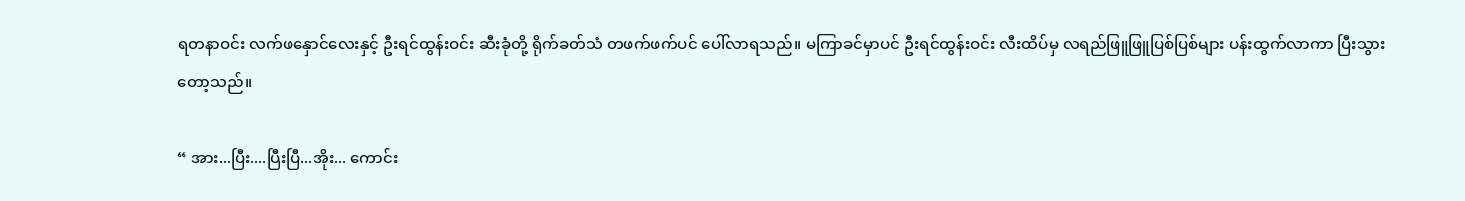ရတနာဝင်း လက်ဖနှောင်လေးနှင့် ဦးရင်ထွန်းဝင်း ဆီးခုံတို့ ရိုက်ခတ်သံ တဖက်ဖက်ပင် ပေါ်လာရသည်။ မကြာခင်မှာပင် ဦးရင်ထွန်းဝင်း လီးထိပ်မှ လရည်ဖြူဖြူပြစ်ပြစ်များ ပန်းထွက်လာကာ ပြီးသွားတော့သည်။

“ အား...ပြီး....ပြီးပြီ...အိုး... ကောင်း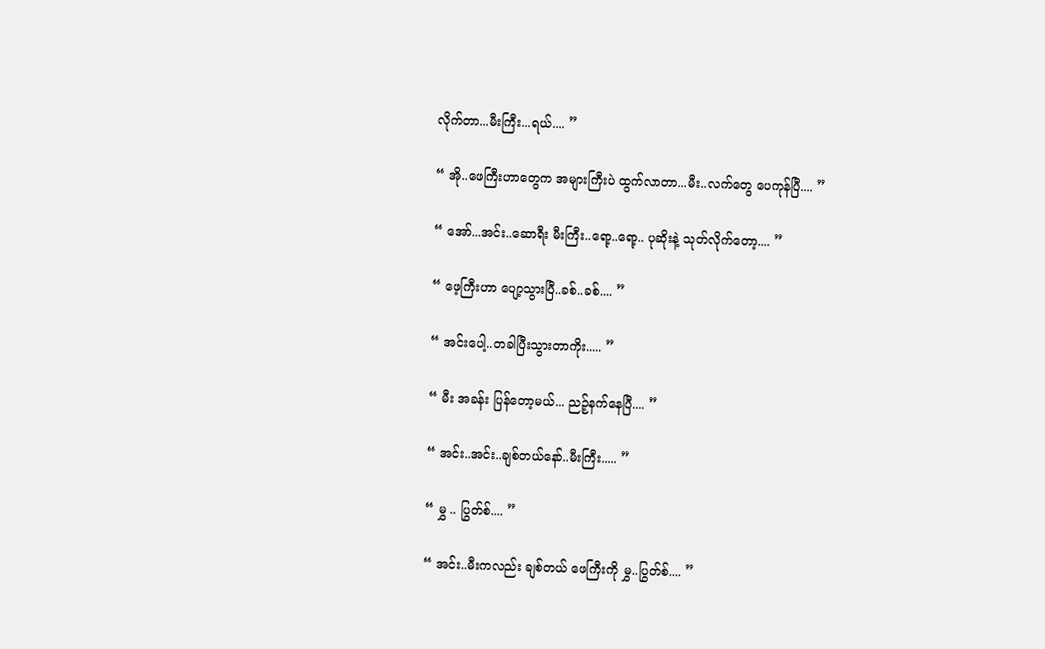လိုက်တာ...မီးကြီး...ရယ်.... ”

“ အို..ဖေကြီးဟာတွေက အများကြီးပဲ ထွက်လာတာ...မီး..လက်တွေ ပေကုန်ပြီ.... ”

“ အော်...အင်း..ဆောရီး မီးကြီး..ရော့..ရော့.. ပုဆိုးနဲ့ သုတ်လိုက်တော့.... ”

“ ဖေ့ကြီးဟာ ပျော့သွားပြီ..ခစ်..ခစ်.... ”

“ အင်းပေါ့..တခါပြီးသွားတာကိုး..... ”

“ မီး အခန်း ပြန်တော့မယ်... ညဉ့်နက်နေပြီ.... ”

“ အင်း..အင်း..ချစ်တယ်နော်..မီးကြီး..... ”

“ မွှ .. ပြွတ်စ်.... ”

“ အင်း..မီးကလည်း ချစ်တယ် ဖေကြီးကို မွှ..ပြွတ်စ်.... ”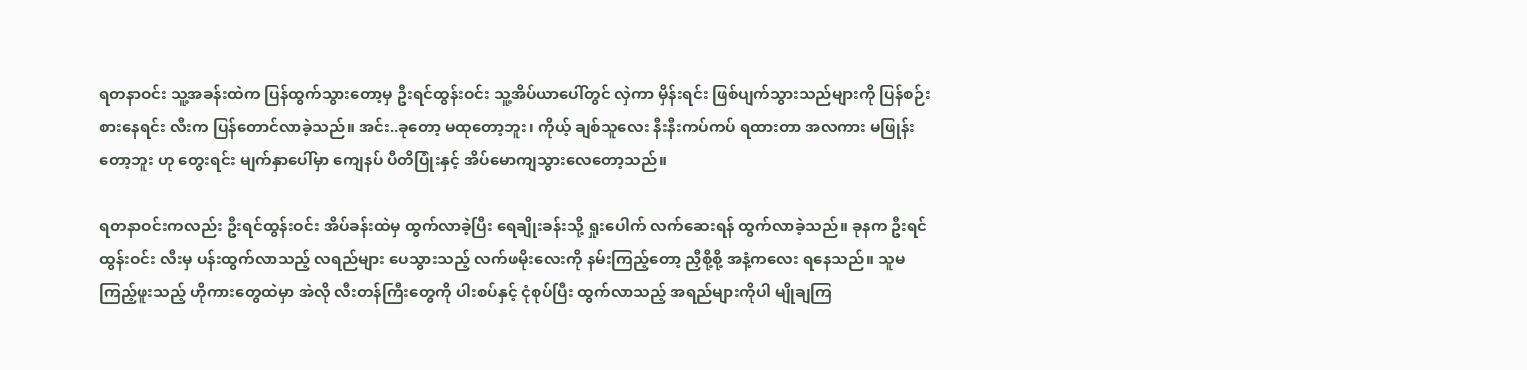ရတနာဝင်း သူ့အခန်းထဲက ပြန်ထွက်သွားတော့မှ ဦးရင်ထွန်းဝင်း သူ့အိပ်ယာပေါ်တွင် လှဲကာ မှိန်းရင်း ဖြစ်ပျက်သွားသည်များကို ပြန်စဉ်းစားနေရင်း လီးက ပြန်တောင်လာခဲ့သည်။ အင်း..ခုတော့ မထုတော့ဘူး၊ ကိုယ့် ချစ်သူလေး နီးနီးကပ်ကပ် ရထားတာ အလကား မဖြုန်းတော့ဘူး ဟု တွေးရင်း မျက်နှာပေါ်မှာ ကျေနပ် ပီတိပြုံးနှင့် အိပ်မောကျသွားလေတော့သည်။

ရတနာဝင်းကလည်း ဦးရင်ထွန်းဝင်း အိပ်ခန်းထဲမှ ထွက်လာခဲ့ပြီး ရေချိုးခန်းသို့ ရှုးပေါက် လက်ဆေးရန် ထွက်လာခဲ့သည်။ ခုနက ဦးရင်ထွန်းဝင်း လီးမှ ပန်းထွက်လာသည့် လရည်များ ပေသွားသည့် လက်ဖမိုးလေးကို နမ်းကြည့်တော့ ညှီစို့စို့ အနံ့ကလေး ရနေသည်။ သူမ ကြည့်ဖူးသည့် ဟိုကားတွေထဲမှာ အဲလို လီးတန်ကြီးတွေကို ပါးစပ်နှင့် ငုံစုပ်ပြီး ထွက်လာသည့် အရည်များကိုပါ မျိုချကြ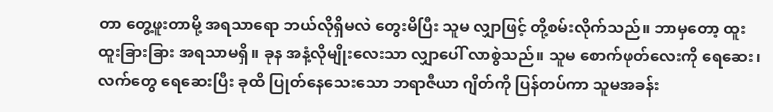တာ တွေ့ဖူးတာမို့ အရသာရော ဘယ်လိုရှိမလဲ တွေးမိပြီး သူမ လျှာဖြင့် တို့စမ်းလိုက်သည်။ ဘာမှတော့ ထူးထူးခြားခြား အရသာမရှိ။ ခုန အနံ့လိုမျိုးလေးသာ လျှာပေါ် လာစွဲသည်။ သူမ စောက်ဖုတ်လေးကို ရေဆေး၊ လက်တွေ ရေဆေးပြီး ခုထိ ပြုတ်နေသေးသော ဘရာဇီယာ ဂျိတ်ကို ပြန်တပ်ကာ သူမအခန်း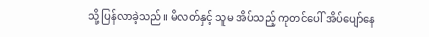သို့ ပြန်လာခဲ့သည်။ မိလတ်နှင့် သူမ အိပ်သည့် ကုတင်ပေါ် အိပ်ပျော်နေ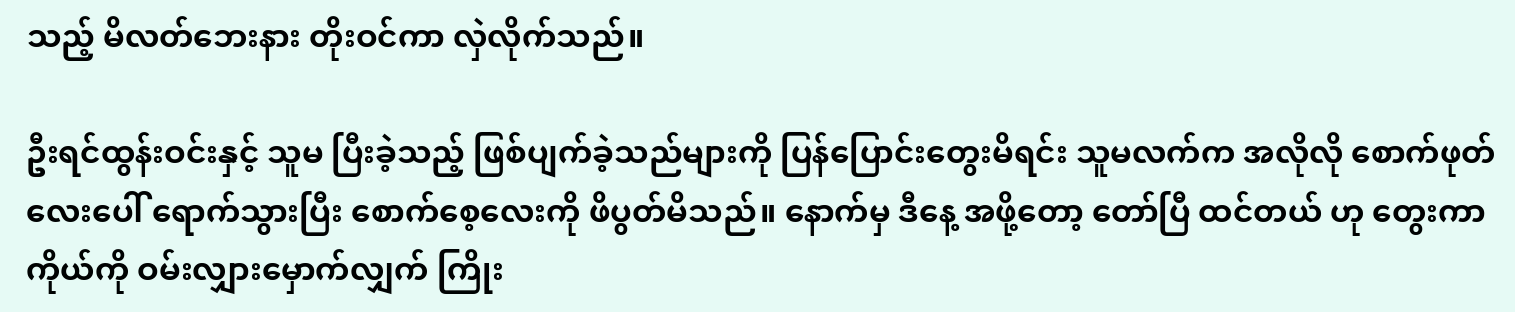သည့် မိလတ်ဘေးနား တိုးဝင်ကာ လှဲလိုက်သည်။

ဦးရင်ထွန်းဝင်းနှင့် သူမ ပြီးခဲ့သည့် ဖြစ်ပျက်ခဲ့သည်များကို ပြန်ပြောင်းတွေးမိရင်း သူမလက်က အလိုလို စောက်ဖုတ်လေးပေါ် ရောက်သွားပြီး စောက်စေ့လေးကို ဖိပွတ်မိသည်။ နောက်မှ ဒီနေ့ အဖို့တော့ တော်ပြီ ထင်တယ် ဟု တွေးကာ ကိုယ်ကို ဝမ်းလျှားမှောက်လျှက် ကြိုး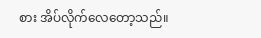စား အိပ်လိုက်လေတော့သည်။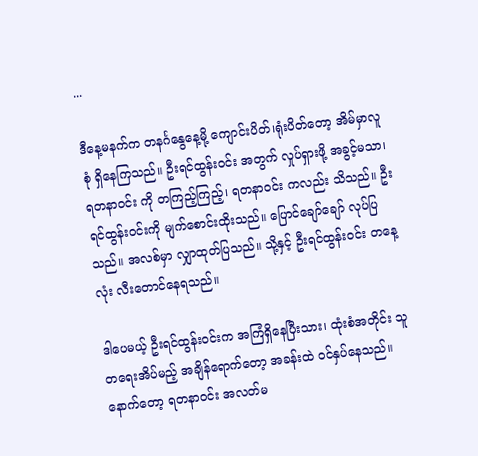...

ဒီနေ့မနက်က တနင်္ဂနွေနေ့မို့ ကျောင်းပိတ်၊ရုံးပိတ်တော့ အိမ်မှာလူစုံ ရှိနေကြသည်။ ဦးရင်ထွန်းဝင်း အတွက် လှုပ်ရှားဖို့ အခွင့်မသာ၊ ရတနာဝင်း ကို တကြည့်ကြည့်၊ ရတနာဝင်း ကလည်း သိသည်။ ဦးရင်ထွန်းဝင်းကို မျက်စောင်းထိုးသည်။ ပြောင်ချော်ချော် လုပ်ပြသည်။ အလစ်မှာ လျှာထုတ်ပြသည်။ သို့နှင့် ဦးရင်ထွန်းဝင်း တနေ့လုံး လီးတောင်နေရသည်။

ဒါပေမယ့် ဦးရင်ထွန်းဝင်းက အကြံရှိနေပြီးသား၊ ထုံးစံအတိုင်း သူတရေးအိပ်မည့် အချိန်ရောက်တော့ အခန်းထဲ ဝင်နှပ်နေသည်။ နောက်တော့ ရတနာဝင်း အလတ်မ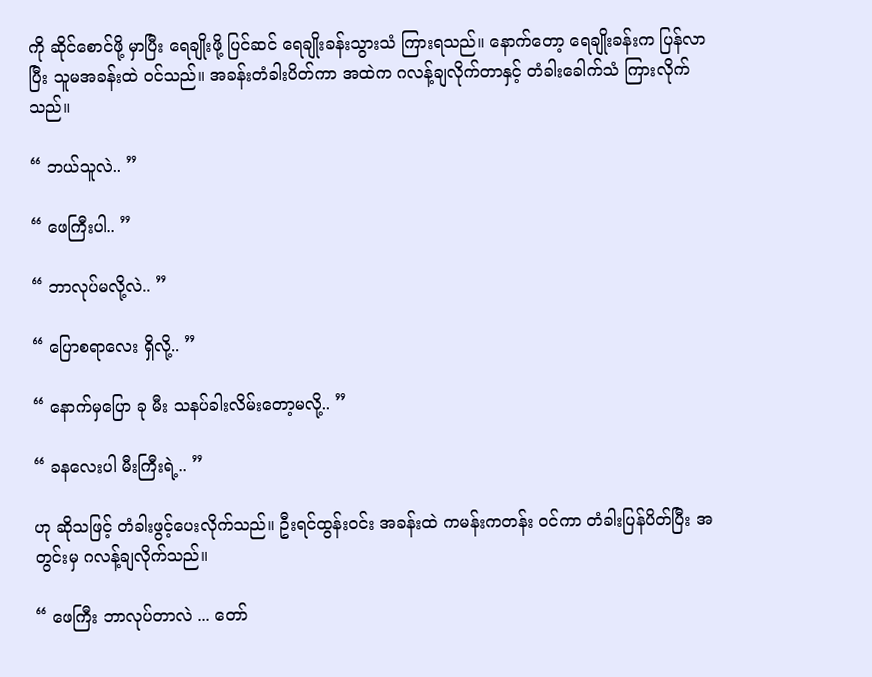ကို ဆိုင်စောင်ဖို့ မှာပြီး ရေချိုးဖို့ ပြင်ဆင် ရေချိုးခန်းသွားသံ ကြားရသည်။ နောက်တော့ ရေချိုးခန်းက ပြန်လာပြီး သူမအခန်းထဲ ဝင်သည်။ အခန်းတံခါးပိတ်ကာ အထဲက ဂလန့်ချလိုက်တာနှင့် တံခါးခေါက်သံ ကြားလိုက်သည်။

“ ဘယ်သူလဲ.. ”

“ ဖေကြီးပါ.. ”

“ ဘာလုပ်မလို့လဲ.. ”

“ ပြောစရာလေး ရှိလို့.. ”

“ နောက်မှပြော ခု မီး သနပ်ခါးလိမ်းတော့မလို့.. ”

“ ခနလေးပါ မီးကြီးရဲ့.. ”

ဟု ဆိုသဖြင့် တံခါးဖွင့်ပေးလိုက်သည်။ ဦးရင်ထွန်းဝင်း အခန်းထဲ ကမန်းကတန်း ဝင်ကာ တံခါးပြန်ပိတ်ပြီး အတွင်းမှ ဂလန့်ချလိုက်သည်။

“ ဖေကြီး ဘာလုပ်တာလဲ ... တော်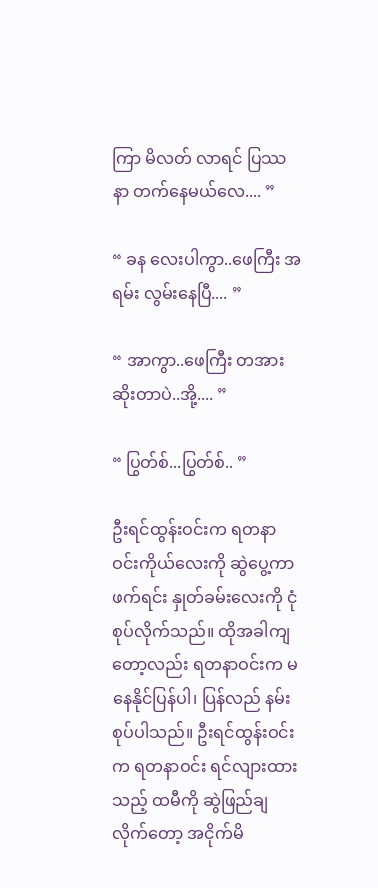ကြာ မိလတ် လာရင် ပြဿနာ တက်နေမယ်လေ.... ”

“ ခန လေးပါကွာ..ဖေကြီး အရမ်း လွမ်းနေပြီ.... ”

“ အာကွာ..ဖေကြီး တအားဆိုးတာပဲ..အို့.... ”

“ ပြွတ်စ်...ပြွတ်စ်.. ”

ဦးရင်ထွန်းဝင်းက ရတနာဝင်းကိုယ်လေးကို ဆွဲပွေ့ကာ ဖက်ရင်း နှုတ်ခမ်းလေးကို ငုံစုပ်လိုက်သည်။ ထိုအခါကျတော့လည်း ရတနာဝင်းက မနေနိုင်ပြန်ပါ၊ ပြန်လည် နမ်းစုပ်ပါသည်။ ဦးရင်ထွန်းဝင်းက ရတနာဝင်း ရင်လျားထားသည့် ထမီကို ဆွဲဖြည်ချလိုက်တော့ အငိုက်မိ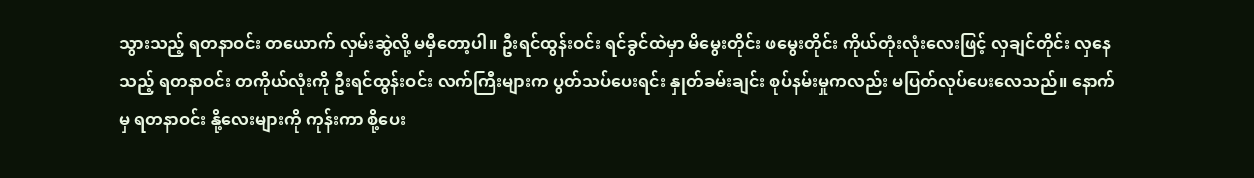သွားသည့် ရတနာဝင်း တယောက် လှမ်းဆွဲလို့ မမှီတော့ပါ။ ဦးရင်ထွန်းဝင်း ရင်ခွင်ထဲမှာ မိမွေးတိုင်း ဖမွေးတိုင်း ကိုယ်တုံးလုံးလေးဖြင့် လှချင်တိုင်း လှနေသည့် ရတနာဝင်း တကိုယ်လုံးကို ဦးရင်ထွန်းဝင်း လက်ကြီးများက ပွတ်သပ်ပေးရင်း နှုတ်ခမ်းချင်း စုပ်နမ်းမှုကလည်း မပြတ်လုပ်ပေးလေသည်။ နောက်မှ ရတနာဝင်း နို့လေးများကို ကုန်းကာ စို့ပေး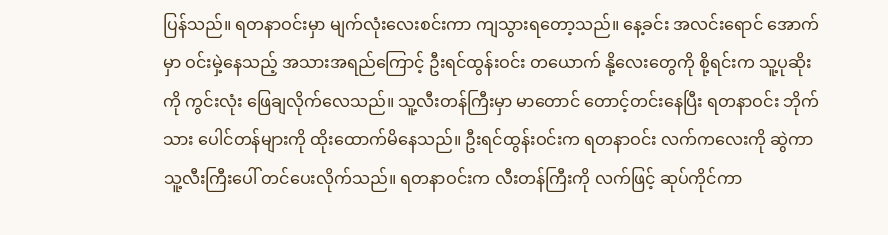ပြန်သည်။ ရတနာဝင်းမှာ မျက်လုံးလေးစင်းကာ ကျသွားရတော့သည်။ နေ့ခင်း အလင်းရောင် အောက်မှာ ဝင်းမှဲ့နေသည့် အသားအရည်ကြောင့် ဦးရင်ထွန်းဝင်း တယောက် နို့လေးတွေကို စို့ရင်းက သူ့ပုဆိုးကို ကွင်းလုံး ဖြေချလိုက်လေသည်။ သူ့လီးတန်ကြီးမှာ မာတောင် တောင့်တင်းနေပြီး ရတနာဝင်း ဘိုက်သား ပေါင်တန်များကို ထိုးထောက်မိနေသည်။ ဦးရင်ထွန်းဝင်းက ရတနာဝင်း လက်ကလေးကို ဆွဲကာ သူ့လီးကြီးပေါ် တင်ပေးလိုက်သည်။ ရတနာဝင်းက လီးတန်ကြီးကို လက်ဖြင့် ဆုပ်ကိုင်ကာ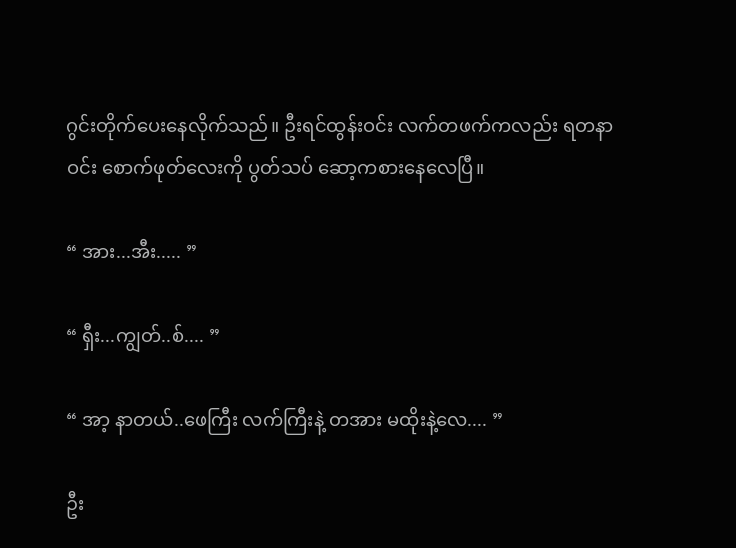ဂွင်းတိုက်ပေးနေလိုက်သည်။ ဦးရင်ထွန်းဝင်း လက်တဖက်ကလည်း ရတနာဝင်း စောက်ဖုတ်လေးကို ပွတ်သပ် ဆော့ကစားနေလေပြီ။

“ အား...အီး..... ”

“ ရှီး...ကျွတ်..စ်.... ”

“ အာ့ နာတယ်..ဖေကြီး လက်ကြီးနဲ့ တအား မထိုးနဲ့လေ.... ”

ဦး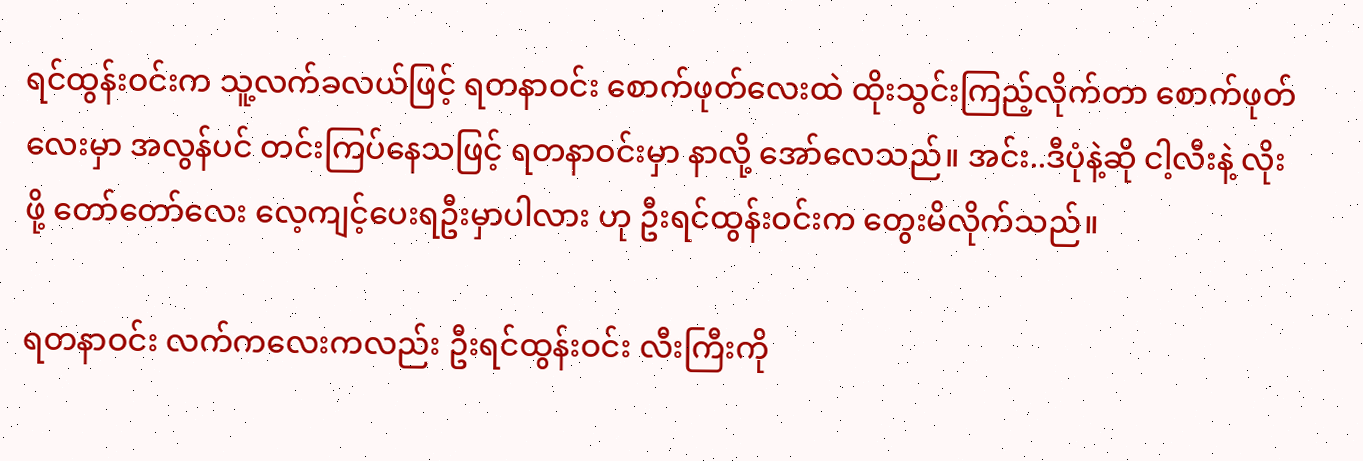ရင်ထွန်းဝင်းက သူ့လက်ခလယ်ဖြင့် ရတနာဝင်း စောက်ဖုတ်လေးထဲ ထိုးသွင်းကြည့်လိုက်တာ စောက်ဖုတ်လေးမှာ အလွန်ပင် တင်းကြပ်နေသဖြင့် ရတနာဝင်းမှာ နာလို့ အော်လေသည်။ အင်း..ဒီပုံနဲ့ဆို ငါ့လီးနဲ့ လိုးဖို့ တော်တော်လေး လေ့ကျင့်ပေးရဦးမှာပါလား ဟု ဦးရင်ထွန်းဝင်းက တွေးမိလိုက်သည်။

ရတနာဝင်း လက်ကလေးကလည်း ဦးရင်ထွန်းဝင်း လီးကြီးကို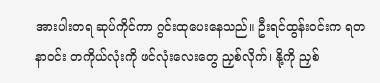အားပါးတရ ဆုပ်ကိုင်ကာ ဂွင်းထုပေးနေသည်။ ဦးရင်ထွန်းဝင်းက ရတနာဝင်း တကိုယ်လုံးကို ဖင်လုံးလေးတွေ ညှစ်လိုက်၊ နို့ကို ညှစ်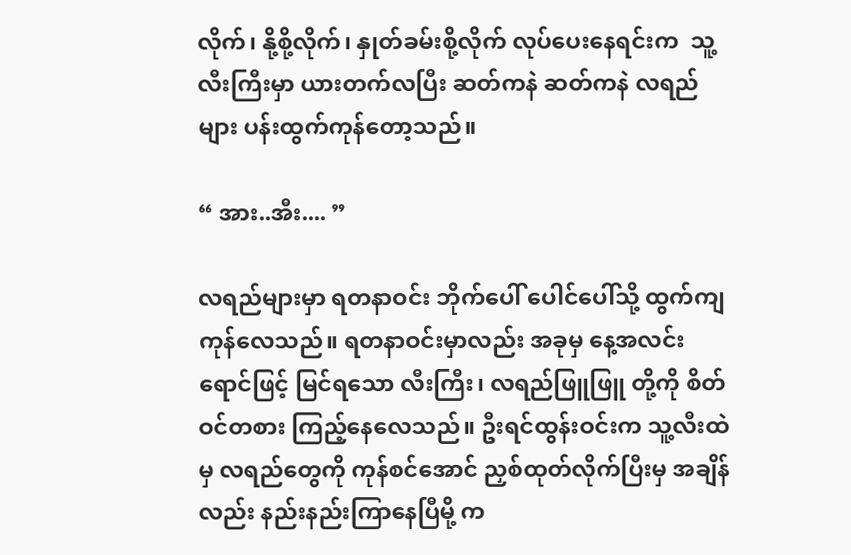လိုက်၊ နို့စို့လိုက်၊ နှုတ်ခမ်းစို့လိုက် လုပ်ပေးနေရင်းက  သူ့လီးကြီးမှာ ယားတက်လပြီး ဆတ်ကနဲ ဆတ်ကနဲ လရည်များ ပန်းထွက်ကုန်တော့သည်။

“ အား..အီး.... ”

လရည်များမှာ ရတနာဝင်း ဘိုက်ပေါ် ပေါင်ပေါ်သို့ ထွက်ကျကုန်လေသည်။ ရတနာဝင်းမှာလည်း အခုမှ နေ့အလင်းရောင်ဖြင့် မြင်ရသော လီးကြီး၊ လရည်ဖြူဖြူ တို့ကို စိတ်ဝင်တစား ကြည့်နေလေသည်။ ဦးရင်ထွန်းဝင်းက သူ့လီးထဲမှ လရည်တွေကို ကုန်စင်အောင် ညှစ်ထုတ်လိုက်ပြီးမှ အချိန်လည်း နည်းနည်းကြာနေပြီမို့ က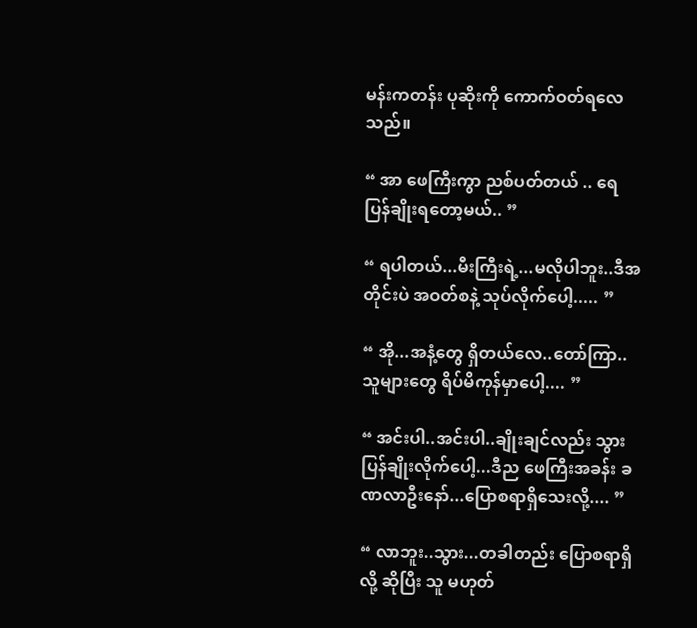မန်းကတန်း ပုဆိုးကို ကောက်ဝတ်ရလေသည်။

“ အာ ဖေကြီးကွာ ညစ်ပတ်တယ် .. ရေပြန်ချိုးရတော့မယ်.. ”

“ ရပါတယ်...မီးကြီးရဲ့...မလိုပါဘူး..ဒီအတိုင်းပဲ အဝတ်စနဲ့ သုပ်လိုက်ပေါ့..... ”

“ အို...အနံ့တွေ ရှိတယ်လေ..တော်ကြာ..သူများတွေ ရိပ်မိကုန်မှာပေါ့.... ”

“ အင်းပါ..အင်းပါ..ချိုးချင်လည်း သွားပြန်ချိုးလိုက်ပေါ့...ဒီည ဖေကြီးအခန်း ခဏလာဦးနော်...ပြောစရာရှိသေးလို့.... ”

“ လာဘူး..သွား...တခါတည်း ပြောစရာရှိလို့ ဆိုပြီး သူ မဟုတ်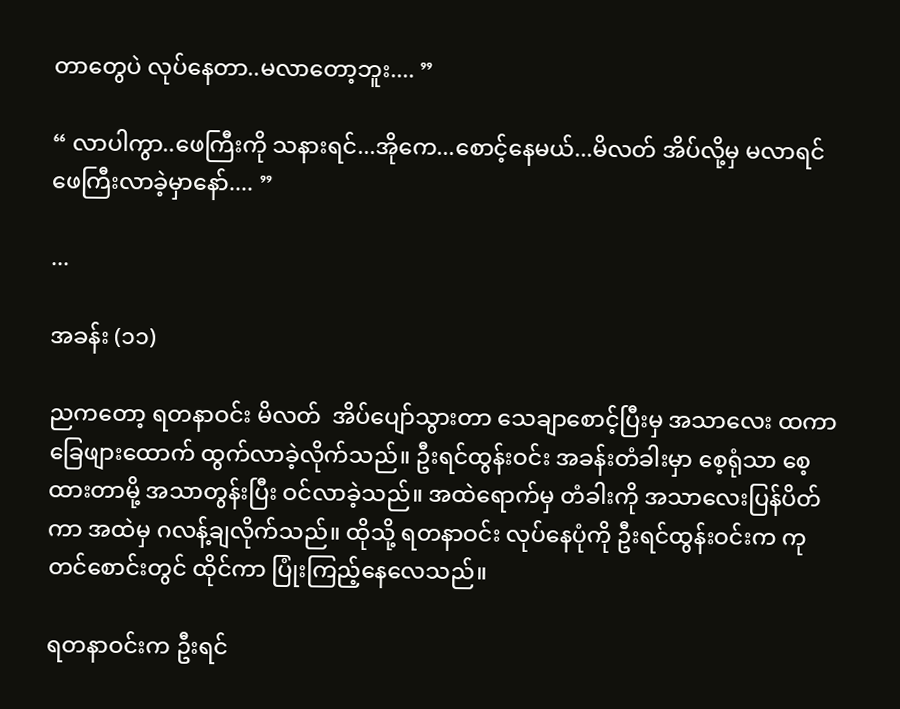တာတွေပဲ လုပ်နေတာ..မလာတော့ဘူး.... ”

“ လာပါကွာ..ဖေကြီးကို သနားရင်...အိုကေ...စောင့်နေမယ်...မိလတ် အိပ်လို့မှ မလာရင် ဖေကြီးလာခဲ့မှာနော်.... ”

...

အခန်း (၁၁)

ညကတော့ ရတနာဝင်း မိလတ်  အိပ်ပျော်သွားတာ သေချာစောင့်ပြီးမှ အသာလေး ထကာ ခြေဖျားထောက် ထွက်လာခဲ့လိုက်သည်။ ဦးရင်ထွန်းဝင်း အခန်းတံခါးမှာ စေ့ရုံသာ စေ့ထားတာမို့ အသာတွန်းပြီး ဝင်လာခဲ့သည်။ အထဲရောက်မှ တံခါးကို အသာလေးပြန်ပိတ်ကာ အထဲမှ ဂလန့်ချလိုက်သည်။ ထိုသို့ ရတနာဝင်း လုပ်နေပုံကို ဦးရင်ထွန်းဝင်းက ကုတင်စောင်းတွင် ထိုင်ကာ ပြုံးကြည့်နေလေသည်။

ရတနာဝင်းက ဦးရင်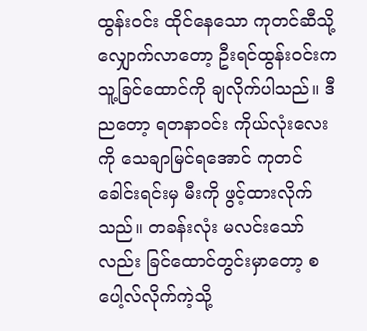ထွန်းဝင်း ထိုင်နေသော ကုတင်ဆီသို့ လျှောက်လာတော့ ဦးရင်ထွန်းဝင်းက သူ့ခြင်ထောင်ကို ချလိုက်ပါသည်။ ဒီညတော့ ရတနာဝင်း ကိုယ်လုံးလေးကို သေချာမြင်ရအောင် ကုတင်ခေါင်းရင်းမှ မီးကို ဖွင့်ထားလိုက်သည်။ တခန်းလုံး မလင်းသော်လည်း ခြင်ထောင်တွင်းမှာတော့ စပေါ့လ်လိုက်ကဲ့သို့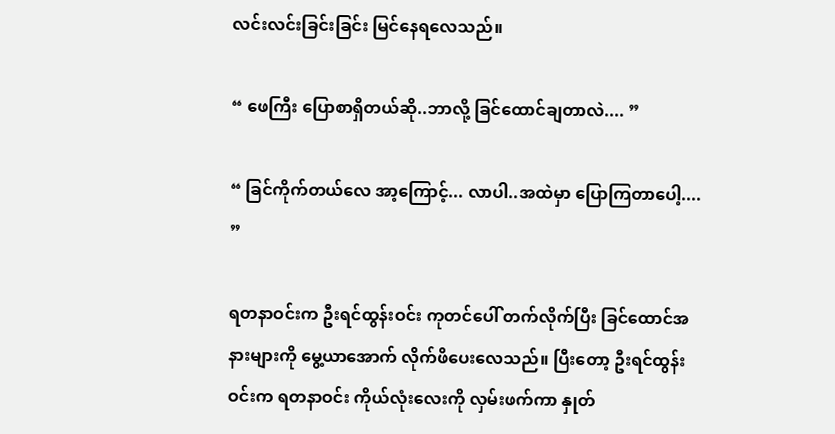လင်းလင်းခြင်းခြင်း မြင်နေရလေသည်။

“ ဖေကြီး ပြောစာရှိတယ်ဆို..ဘာလို့ ခြင်ထောင်ချတာလဲ.... ”

“ ခြင်ကိုက်တယ်လေ အာ့ကြောင့်... လာပါ..အထဲမှာ ပြောကြတာပေါ့.... ”

ရတနာဝင်းက ဦးရင်ထွန်းဝင်း ကုတင်ပေါ် တက်လိုက်ပြီး ခြင်ထောင်အနားများကို မွေ့ယာအောက် လိုက်ဖိပေးလေသည်။ ပြီးတော့ ဦးရင်ထွန်းဝင်းက ရတနာဝင်း ကိုယ်လုံးလေးကို လှမ်းဖက်ကာ နှုတ်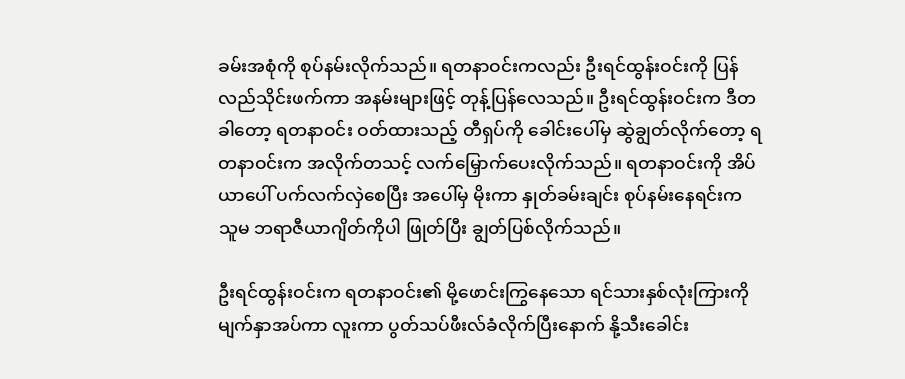ခမ်းအစုံကို စုပ်နမ်းလိုက်သည်။ ရတနာဝင်းကလည်း ဦးရင်ထွန်းဝင်းကို ပြန်လည်သိုင်းဖက်ကာ အနမ်းများဖြင့် တုန့်ပြန်လေသည်။ ဦးရင်ထွန်းဝင်းက ဒီတခါတော့ ရတနာဝင်း ဝတ်ထားသည့် တီရှပ်ကို ခေါင်းပေါ်မှ ဆွဲချွတ်လိုက်တော့ ရတနာဝင်းက အလိုက်တသင့် လက်မြှောက်ပေးလိုက်သည်။ ရတနာဝင်းကို အိပ်ယာပေါ် ပက်လက်လှဲစေပြီး အပေါ်မှ မိုးကာ နှုတ်ခမ်းချင်း စုပ်နမ်းနေရင်းက သူမ ဘရာဇီယာဂျိတ်ကိုပါ ဖြုတ်ပြီး ချွတ်ပြစ်လိုက်သည်။

ဦးရင်ထွန်းဝင်းက ရတနာဝင်း၏ မို့ဖောင်းကြွနေသော ရင်သားနှစ်လုံးကြားကို မျက်နှာအပ်ကာ လူးကာ ပွတ်သပ်ဖီးလ်ခံလိုက်ပြီးနောက် နို့သီးခေါင်း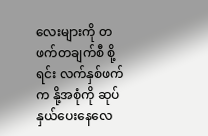လေးများကို တဖက်တချက်စီ စို့ရင်း လက်နှစ်ဖက်က နို့အစုံကို ဆုပ်နှယ်ပေးနေလေ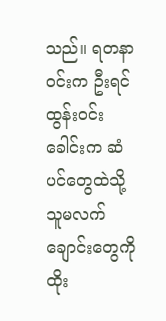သည်။ ရတနာဝင်းက ဦးရင်ထွန်းဝင်းခေါင်းက ဆံပင်တွေထဲသို့ သူမလက်ချောင်းတွေကို ထိုး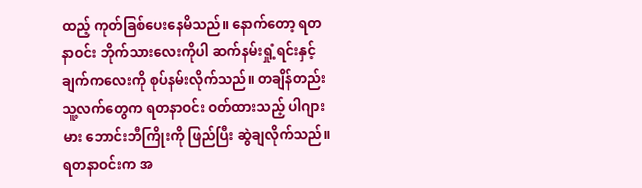ထည့် ကုတ်ခြစ်ပေးနေမိသည်။ နောက်တော့ ရတနာဝင်း ဘိုက်သားလေးကိုပါ ဆက်နမ်းရှုံ့ရင်းနှင့် ချက်ကလေးကို စုပ်နမ်းလိုက်သည်။ တချိန်တည်း သူ့လက်တွေက ရတနာဝင်း ဝတ်ထားသည့် ပါဂျားမား ဘောင်းဘီကြိုးကို ဖြည်ပြီး ဆွဲချလိုက်သည်။ ရတနာဝင်းက အ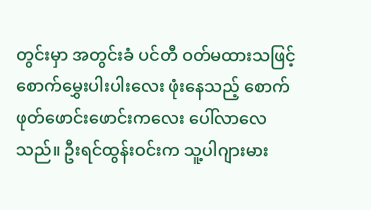တွင်းမှာ အတွင်းခံ ပင်တီ ဝတ်မထားသဖြင့် စောက်မွှေးပါးပါးလေး ဖုံးနေသည့် စောက်ဖုတ်ဖောင်းဖောင်းကလေး ပေါ်လာလေသည်။ ဦးရင်ထွန်းဝင်းက သူ့ပါဂျားမား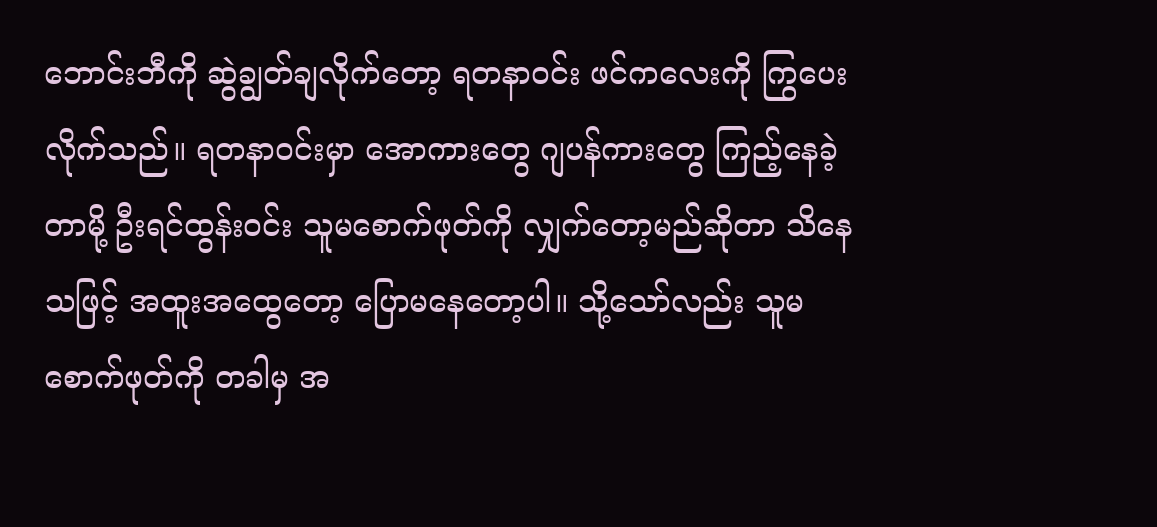ဘောင်းဘီကို ဆွဲချွတ်ချလိုက်တော့ ရတနာဝင်း ဖင်ကလေးကို ကြွပေးလိုက်သည်။ ရတနာဝင်းမှာ အောကားတွေ ဂျပန်ကားတွေ ကြည့်နေခဲ့တာမို့ ဦးရင်ထွန်းဝင်း သူမစောက်ဖုတ်ကို လျှက်တော့မည်ဆိုတာ သိနေသဖြင့် အထူးအထွေတော့ ပြောမနေတော့ပါ။ သို့သော်လည်း သူမစောက်ဖုတ်ကို တခါမှ အ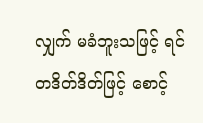လျှက် မခံဘူးသဖြင့် ရင် တဒိတ်ဒိတ်ဖြင့် စောင့်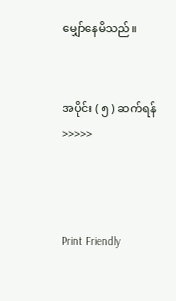မျှော်နေမိသည်။


အပိုင်း ( ၅ ) ဆက်ရန် >>>>>



Print Friendly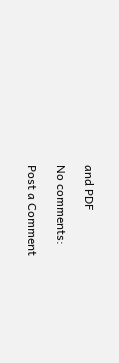and PDF

No comments:

Post a Comment